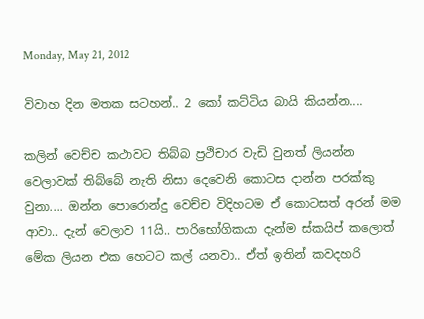Monday, May 21, 2012

විවාහ දින මතක සටහන්.. 2 කෝ කට්ටිය බායි කියන්න....

කලින් වෙච්ච කථාවට තිබ්බ ප්‍රථිචාර වැඩි වුනත් ලියන්න වෙලාවක් තිබ්බේ නැති නිසා දෙවෙනි කොටස දාන්න පරක්කු වුනා.... ඔන්න පොරොන්දු වෙච්ච විදිහටම ඒ කොටසත් අරන් මම ආවා.. දැන් වෙලාව 11යි.. පාරිභෝගිකයා දැන්ම ස්කයිප් කලොත් මේක ලියන එක හෙටට කල් යනවා.. ඒත් ඉතින් කවදහරි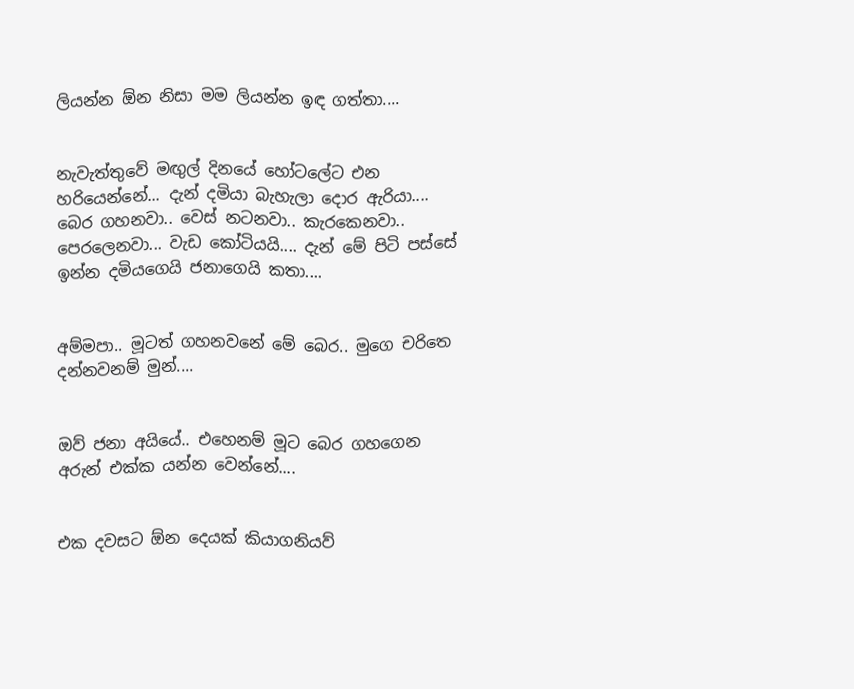ලියන්න ඕන නිසා මම ලියන්න ඉඳ ගත්තා....


නැවැත්තුවේ මඟුල් දිනයේ හෝටලේට එන හරියෙන්නේ... දැන් දමියා බැහැලා දොර ඇරියා.... බෙර ගහනවා.. වෙස් නටනවා.. කැරකෙනවා.. පෙරලෙනවා... වැඩ කෝටියයි.... දැන් මේ පිටි පස්සේ ඉන්න දමියගෙයි ජනාගෙයි කතා....


අම්මපා.. මූටත් ගහනවනේ මේ බෙර.. මුගෙ චරිතෙ දන්නවනම් මුන්....


ඔව් ජනා අයියේ.. එහෙනම් මූට බෙර ගහගෙන අරුන් එක්ක යන්න වෙන්නේ....


එක දවසට ඕන දෙයක් කියාගනියව්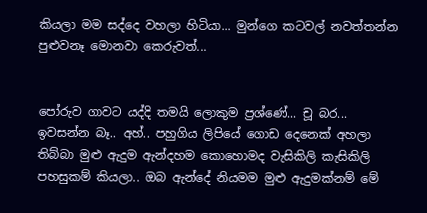කියලා මම සද්දෙ වහලා හිටියා... මුන්ගෙ කටවල් නවත්තන්න පුළුවනෑ මොනවා කෙරුවත්...


පෝරුව ගාවට යද්දි තමයි ලොකුම ප්‍රශ්ණේ... චූ බර... ඉවසන්න බෑ.. අහ්.. පහුගිය ලිපියේ ගොඩ දෙනෙක් අහලා තිබ්බා මුළු ඇදුම ඇන්දහම කොහොමද වැසිකිලි කැසිකිලි පහසුකම් කියලා.. ඔබ ඇන්දේ නියමම මුළු ඇදුමක්නම් මේ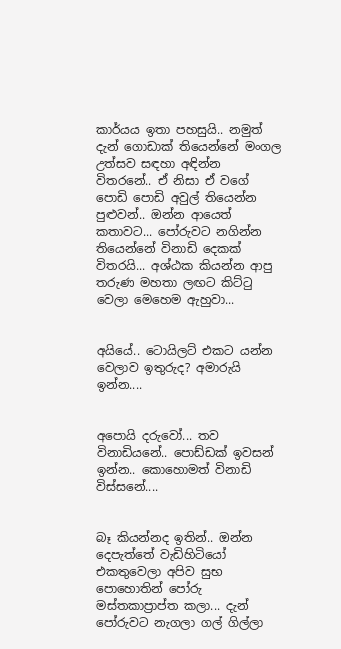කාර්යය ඉතා පහසුයි.. නමුත් දැන් ගොඩාක් තියෙන්නේ මංගල උත්සව සඳහා අඳින්න විතරනේ.. ඒ නිසා ඒ වගේ පොඩි පොඩි අවුල් තියෙන්න පුළුවන්.. ඔන්න ආයෙත් කතාවට... පෝරුවට නගින්න තියෙන්නේ විනාඩි දෙකක් විතරයි... අශ්ඨක කියන්න ආපු තරුණ මහතා ලඟට කිට්ටු වෙලා මෙහෙම ඇහුවා...


අයියේ.. ටොයිලට් එකට යන්න වෙලාව ඉතුරුද? අමාරුයි ඉන්න....


අපොයි දරුවෝ... තව විනාඩියනේ.. පොඩ්ඩක් ඉවසන් ඉන්න.. කොහොමත් විනාඩි විස්සනේ....


බෑ කියන්නද ඉතින්.. ඔන්න දෙපැත්තේ වැඩිහිටියෝ එකතුවෙලා අපිව සුභ පොහොතින් පෝරු මස්තකාප්‍රාප්ත කලා... දැන් පෝරුවට නැගලා ගල් ගිල්ලා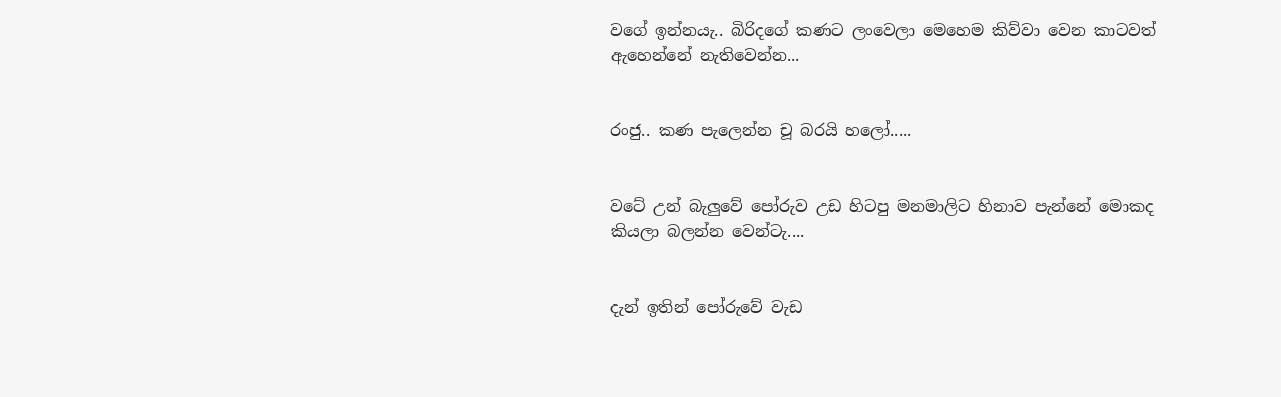වගේ ඉන්නයැ.. බිරිදගේ කණට ලංවෙලා මෙහෙම කිව්වා වෙන කාටවත් ඇහෙන්නේ නැතිවෙන්න...


රංජු.. කණ පැලෙන්න චූ බරයි හලෝ.....


වටේ උන් බැලුවේ පෝරුව උඩ හිටපු මනමාලිට හිනාව පැන්නේ මොකද කියලා බලන්න වෙන්ටැ....


දැන් ඉතින් පෝරුවේ වැඩ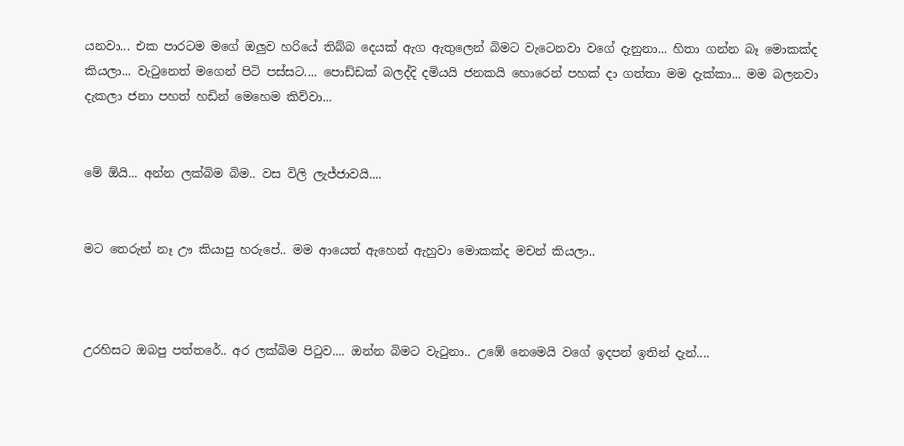යනවා... එක පාරටම මගේ ඔලුව හරියේ තිබ්බ දෙයක් ඇග ඇතුලෙන් බිමට වැටෙනවා වගේ දැනුනා... හිතා ගන්න බෑ මොකක්ද කියලා... වැටුනෙත් මගෙන් පිටි පස්සට.... පොඩ්ඩක් බලද්දි දමියයි ජනකයි හොරෙන් පහක් දා ගත්තා මම දැක්කා... මම බලනවා දැකලා ජනා පහත් හඩින් මෙහෙම කිව්වා...


මේ ඕයි... අන්න ලක්බිම බිම.. වස විලි ලැජ්ජාවයි....


මට තෙරුන් නෑ ඌ කියාපු හරුපේ.. මම ආයෙත් ඇහෙන් ඇහුවා මොකක්ද මචන් කියලා..



උරහිසට ඔබපු පත්තරේ.. අර ලක්බිම පිටුව.... ඔන්න බිමට වැටුනා.. උඹේ නෙමෙයි වගේ ඉදපන් ඉතින් දැන්....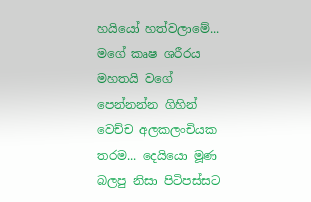හයියෝ හත්වලාමේ... මගේ කෘෂ ශරීරය මහතයි වගේ පෙන්නන්න ගිහින් වෙච්ච අලකලංචියක තරම... දෙයියො මූණ බලපු නිසා පිටිපස්සට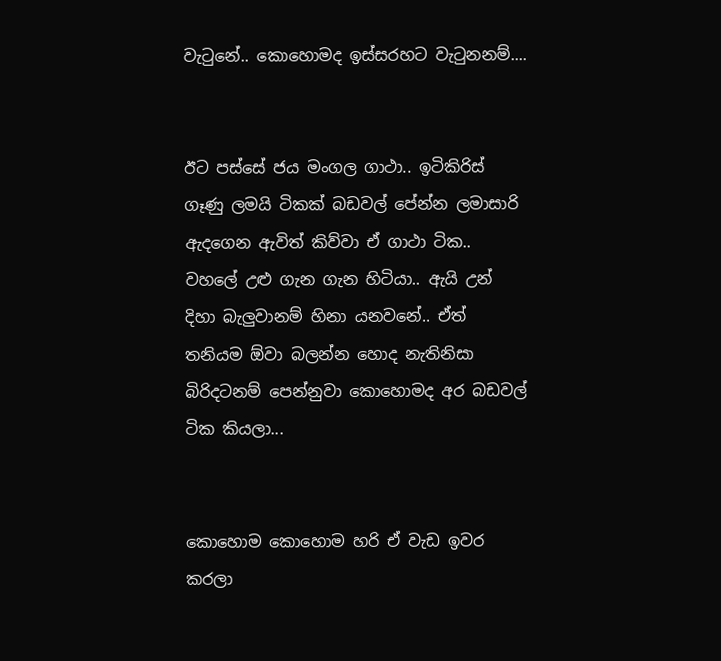වැටුනේ.. කොහොමද ඉස්සරහට වැටුනනම්....


ඊට පස්සේ ජය මංගල ගාථා.. ඉටිකිරිස් ගෑණු ලමයි ටිකක් බඩවල් පේන්න ලමාසාරි ඇදගෙන ඇවිත් කිව්වා ඒ ගාථා ටික.. වහලේ උළු ගැන ගැන හිටියා.. ඇයි උන් දිහා බැලුවානම් හිනා යනවනේ.. ඒත් තනියම ඕවා බලන්න හොද නැතිනිසා බිරිදටනම් පෙන්නුවා කොහොමද අර බඩවල් ටික කියලා...


කොහොම කොහොම හරි ඒ වැඩ ඉවර කරලා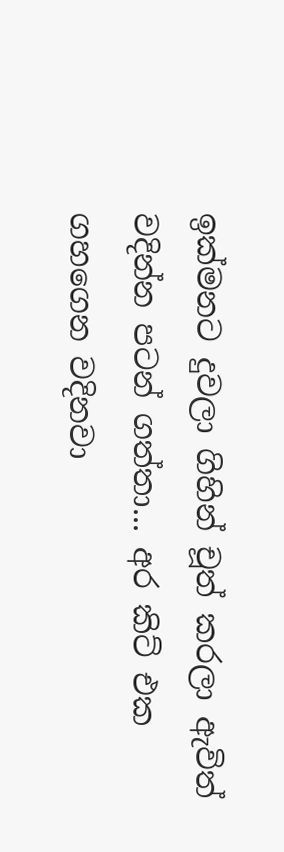ඉක්මනට දුවලා ගිහින් චූත් කරලා ඇවිත් වදින්න පටන් ගත්තා... අර කිට් එක ගහගෙන වදිනවා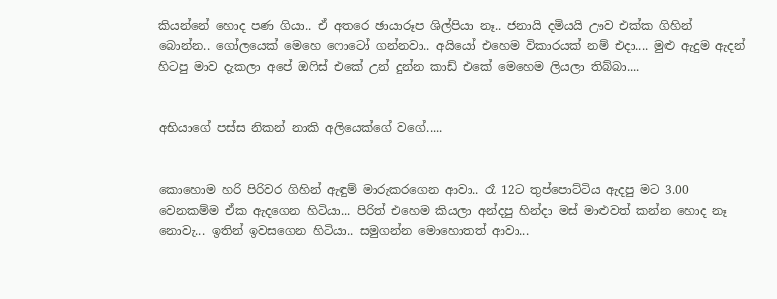කියන්නේ හොද පණ ගියා.. ඒ අතරෙ ඡායාරූප ශිල්පියා නෑ.. ජනායි දමියයි ඌව එක්ක ගිහින් බොන්න.. ගෝලයෙක් මෙහෙ ෆොටෝ ගන්නවා.. අයියෝ එහෙම විකාරයක් නම් එදා.... මුළු ඇදුම ඇදන් හිටපු මාව දැකලා අපේ ඔෆිස් එකේ උන් දුන්න කාඩ් එකේ මෙහෙම ලියලා තිබ්බා....


අභියාගේ පස්ස නිකන් නාකි අලියෙක්ගේ වගේ.....


කොහොම හරි පිරිවර ගිහින් ඇඳුම් මාරුකරගෙන ආවා.. රෑ 12ට තුප්පොට්ටිය ඇදපු මට 3.00 වෙනකම්ම ඒක ඇදගෙන හිටියා... පිරිත් එහෙම කියලා අන්දපු හින්දා මස් මාළුවත් කන්න හොද නෑ නොවැ... ඉතින් ඉවසගෙන හිටියා.. සමුගන්න මොහොතත් ආවා...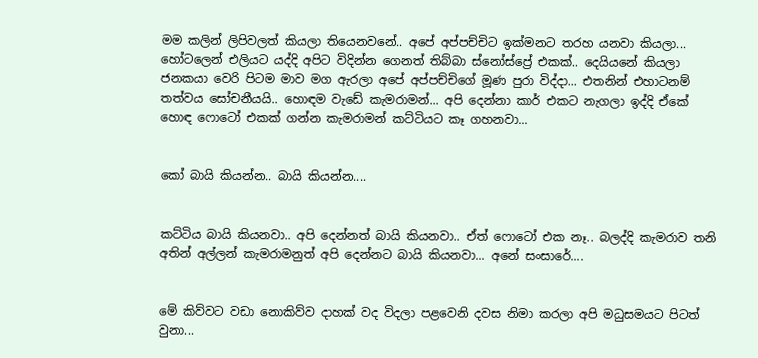මම කලින් ලිපිවලත් කියලා තියෙනවනේ.. අපේ අප්පච්චිට ඉක්මනට තරහ යනවා කියලා... හෝටලෙන් එලියට යද්දි අපිට විදින්න ගෙනත් තිබ්බා ස්නෝස්ප්‍රේ එකක්.. දෙයියනේ කියලා ජනකයා වෙරි පිටම මාව මග ඇරලා අපේ අප්පච්චිගේ මූණ පුරා විද්දා... එතනින් එහාටනම් තත්වය සෝචනීයයි.. හොඳම වැඩේ කැමරාමන්... අපි දෙන්නා කාර් එකට නැගලා ඉද්දි ඒකේ හොඳ ෆොටෝ එකක් ගන්න කැමරාමන් කට්ටියට කෑ ගහනවා...


කෝ බායි කියන්න.. බායි කියන්න....


කට්ටිය බායි කියනවා.. අපි දෙන්නත් බායි කියනවා.. ඒත් ෆොටෝ එක නෑ.. බලද්දි කැමරාව තනි අතින් අල්ලන් කැමරාමනුත් අපි දෙන්නට බායි කියනවා... අනේ සංසාරේ....


මේ කිව්වට වඩා නොකිව්ව දාහක් වද විදලා පළවෙනි දවස නිමා කරලා අපි මධුසමයට පිටත් වුනා...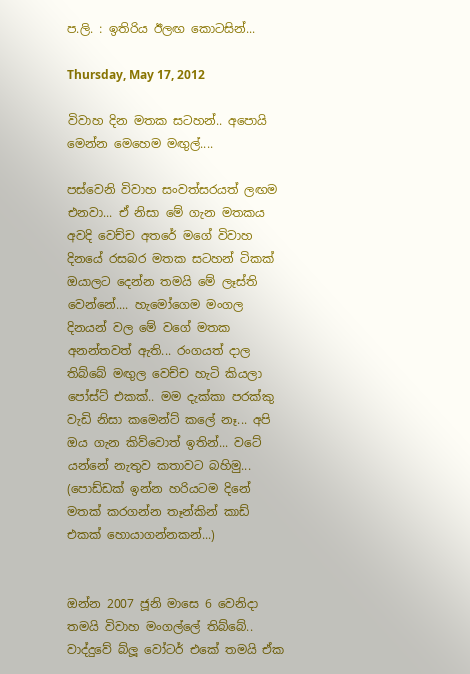ප.ලි. : ඉතිරිය ඊලඟ කොටසින්...

Thursday, May 17, 2012

විවාහ දින මතක සටහන්.. අපොයි මෙන්න මෙහෙම මඟුල්....

පස්වෙනි විවාහ සංවත්සරයත් ලඟම එනවා... ඒ නිසා මේ ගැන මතකය අවදි වෙච්ච අතරේ මගේ විවාහ දිනයේ රසබර මතක සටහන් ටිකක් ඔයාලට දෙන්න තමයි මේ ලෑස්ති වෙන්නේ.... හැමෝගෙම මංගල දිනයන් වල මේ වගේ මතක අනන්තවත් ඇති... රංගයත් දාල තිබ්බේ මඟුල වෙච්ච හැටි කියලා පෝස්ට් එකක්.. මම දැක්කා පරක්කු වැඩි නිසා කමෙන්ට් කලේ නෑ... අපි ඔය ගැන කිව්වොත් ඉතින්... වටේ යන්නේ නැතුව කතාවට බහිමු... (පොඩ්ඩක් ඉන්න හරියටම දිනේ මතක් කරගන්න තෑන්කින් කාඩ් එකක් හොයාගන්නකන්...)


ඔන්න 2007 ජූනි මාසෙ 6 වෙනිදා තමයි විවාහ මංගල්ලේ තිබ්බේ.. වාද්දුවේ බ්ලූ වෝටර් එකේ තමයි ඒක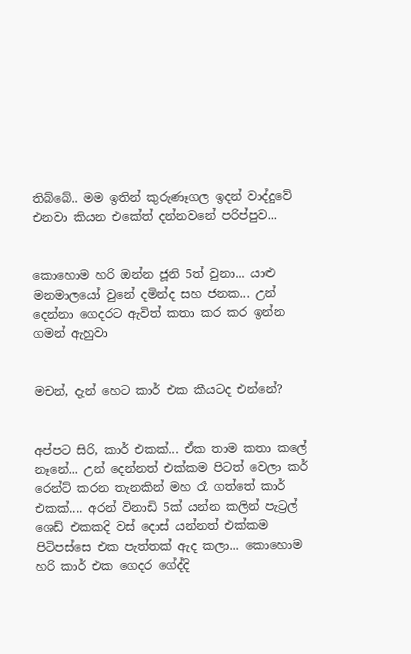තිබ්බේ.. මම ඉතින් කුරුණෑගල ඉදන් වාද්දුවේ එනවා කියන එකේත් දන්නවනේ පරිප්පුව...


කොහොම හරි ඔන්න ජූනි 5ත් වුනා... යාළු මනමාලයෝ වුනේ දමින්ද සහ ජනක... උන් දෙන්නා ගෙදරට ඇවිත් කතා කර කර ඉන්න ගමන් ඇහුවා


මචන්, දැන් හෙට කාර් එක කීයටද එන්නේ?


අප්පට සිරි, කාර් එකක්... ඒක තාම කතා කලේ නෑනේ... උන් දෙන්නත් එක්කම පිටත් වෙලා කර් රෙන්ට් කරන තැනකින් මහ රෑ ගත්තේ කාර් එකක්.... අරන් විනාඩි 5ක් යන්න කලින් පැට්‍රල් ශෙඩ් එකකදි වස් දොස් යන්නත් එක්කම පිටිපස්සෙ එක පැත්තක් ඇද කලා... කොහොම හරි කාර් එක ගෙදර ගේද්දි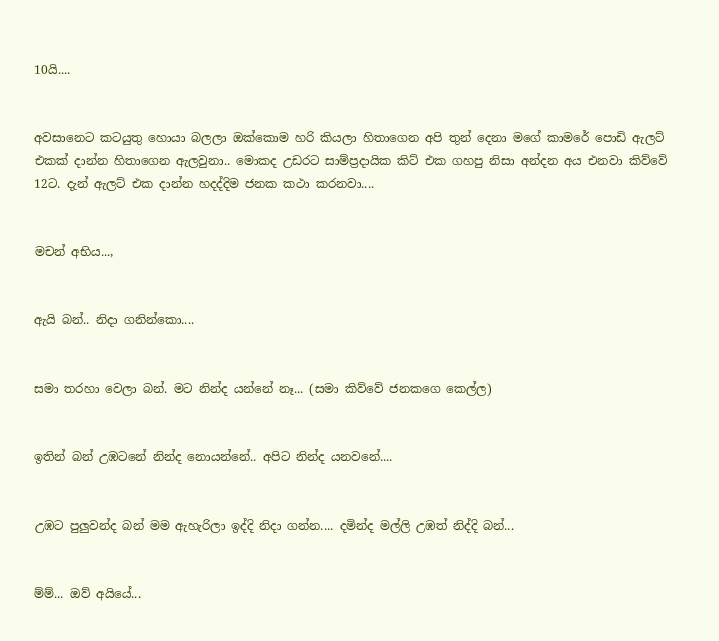10යි....


අවසානෙට කටයුතු හොයා බලලා ඔක්කොම හරි කියලා හිතාගෙන අපි තුන් දෙනා මගේ කාමරේ පොඩි ඇලට් එකක් දාන්න හිතාගෙන ඇලවුනා.. මොකද උඩරට සාම්ප්‍රදායික කිට් එක ගහපු නිසා අන්දන අය එනවා කිව්වේ 12ට. දැන් ඇලට් එක දාන්න හදද්දිම ජනක කථා කරනවා....


මචන් අභිය...,


ඇයි බන්.. නිදා ගනින්කො....


සමා තරහා වෙලා බන්. මට නින්ද යන්නේ නෑ... (සමා කිව්වේ ජනකගෙ කෙල්ල)


ඉතින් බන් උඹටනේ නින්ද නොයන්නේ.. අපිට නින්ද යනවනේ....


උඹට පුලුවන්ද බන් මම ඇහැරිලා ඉද්දි නිදා ගන්න.... දමින්ද මල්ලි උඹත් නිද්දි බන්...


ම්ම්... ඔව් අයියේ...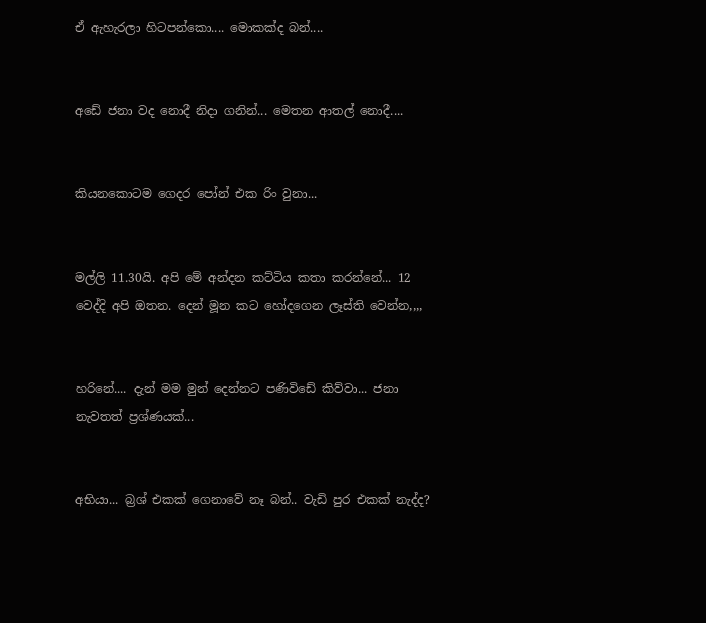ඒ ඇහැරලා හිටපන්කො.... මොකක්ද බන්....


අඩේ ජනා වද නොදී නිදා ගනින්... මෙතන ආතල් නොදී....


කියනකොටම ගෙදර පෝන් එක රිං වුනා...


මල්ලි 11.30යි. අපි මේ අන්දන කට්ටිය කතා කරන්නේ... 12 වෙද්දි අපි ඔතන. දෙන් මූන කට හෝදගෙන ලෑස්ති වෙන්න,,,,


හරිනේ.... දැන් මම මුන් දෙන්නට පණිවිඩේ කිව්වා... ජනා නැවතත් ප්‍රශ්ණයක්...


අභියා... බ්‍රශ් එකක් ගෙනාවේ නෑ බන්.. වැඩි පුර එකක් නැද්ද?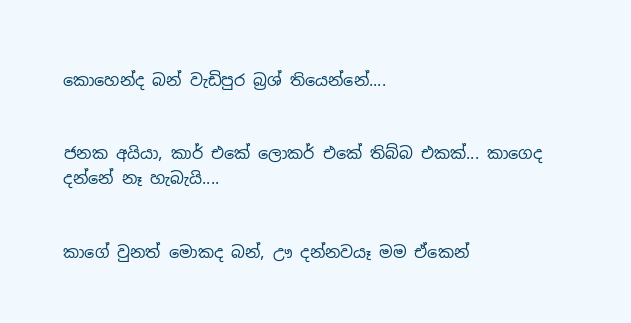කොහෙන්ද බන් වැඩිපුර බ්‍රශ් තියෙන්නේ....


ජනක අයියා, කාර් එකේ ලොකර් එකේ තිබ්බ එකක්... කාගෙද දන්නේ නෑ හැබැයි....


කාගේ වුනත් මොකද බන්, ඌ දන්නවයෑ මම ඒකෙන්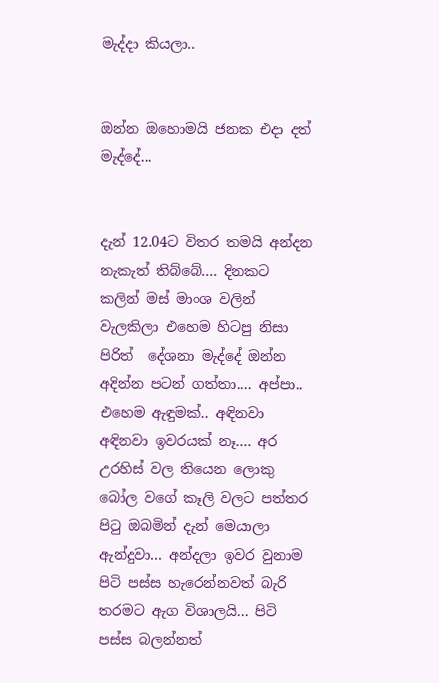මැද්දා කියලා..


ඔන්න ඔහොමයි ජනක එදා දත් මැද්දේ...


දැන් 12.04ට විතර තමයි අන්දන නැකැත් තිබ්බේ.... දිනකට කලින් මස් මාංශ වලින් වැලකිලා එහෙම හිටපු නිසා පිරිත්  දේශනා මැද්දේ ඔන්න අදින්න පටන් ගත්තා.... අප්පා.. එහෙම ඇඳුමක්.. අඳිනවා අඳිනවා ඉවරයක් නෑ.... අර උරහිස් වල තියෙන ලොකු බෝල වගේ කෑලි වලට පත්තර පිටු ඔබමින් දැන් මෙයාලා ඇන්දුවා... අන්දලා ඉවර වුනාම පිටි පස්ස හැරෙන්නවත් බැරි තරමට ඇග විශාලයි... පිටි පස්ස බලන්නත්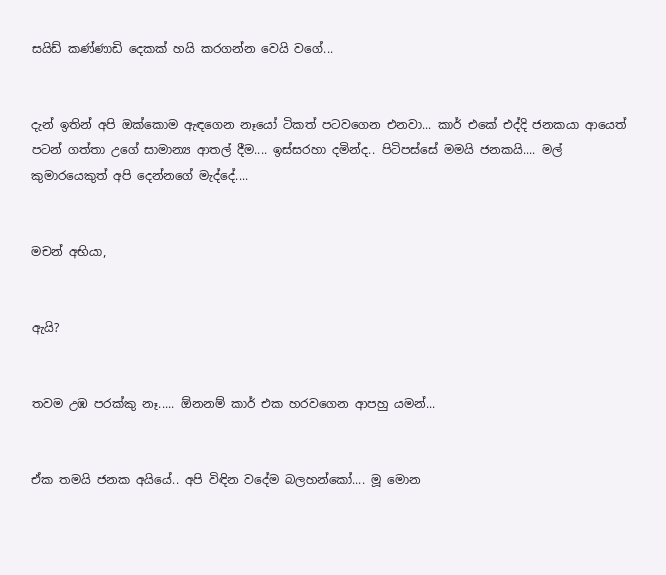සයිඩ් කණ්ණාඩි දෙකක් හයි කරගන්න වෙයි වගේ...


දැන් ඉතින් අපි ඔක්කොම ඇඳගෙන නෑයෝ ටිකත් පටවගෙන එනවා... කාර් එකේ එද්දි ජනකයා ආයෙත් පටන් ගත්තා උගේ සාමාන්‍ය ආතල් දීම.... ඉස්සරහා දමින්ද.. පිටිපස්සේ මමයි ජනකයි.... මල් කුමාරයෙකුත් අපි දෙන්නගේ මැද්දේ....


මචන් අභියා,


ඇයි?


තවම උඹ පරක්කු නෑ..... ඕනනම් කාර් එක හරවගෙන ආපහු යමන්...


ඒක තමයි ජනක අයියේ.. අපි විඳින වදේම බලහන්කෝ.... මූ මොන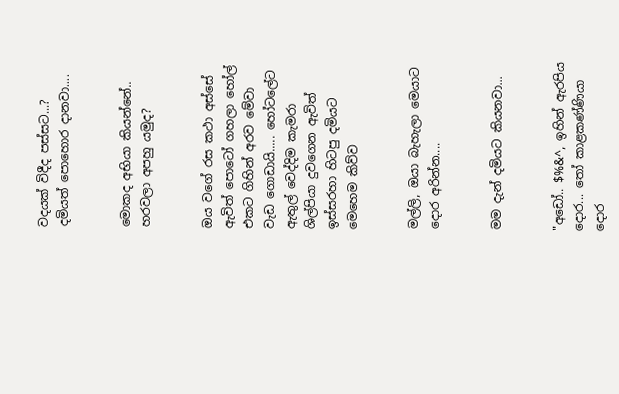වදයක් විදීද පස්සට...? දමියත් පොහොර දානවා....


මොකද අභියා කියන්නේ.. හරවලා අපහු යමුද?


ඔය වගේ රස කථා අස්සේ ඇවිත් පොටෝ ගහලා හෝල් එකට ගිහින් අරව මේවා වැඩ ගොඩායි..... හෝටලේට ඇතුල් වෙද්දිම කැමරා ශිල්පියා දුවගෙන ඇවිත් ඉස්සරහා හිටපු දමියට මෙහෙම කිව්ව


මල්ලි, ඔයා බැහැලා මෙයාට දොර අරින්න....


මම දැන් දමියට කියනවා...


"අඩෝ.. $%&^, ඉහින් ඇරපිය දොර... තෝ කාළකණ්ණියා දොර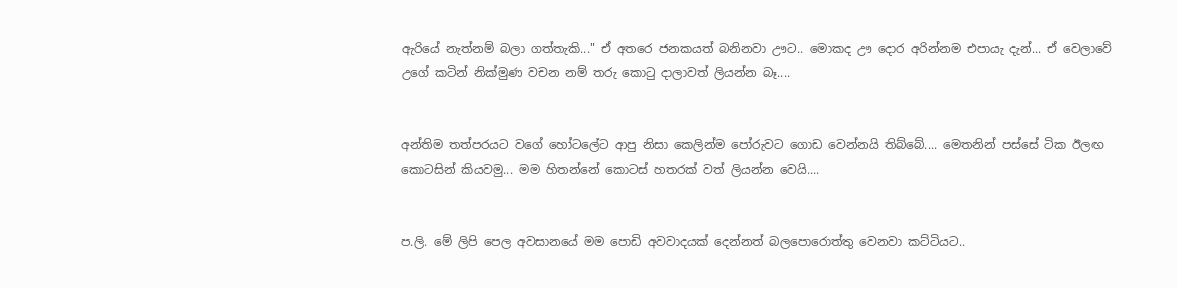ඇරියේ නැත්නම් බලා ගත්තැකි..." ඒ අතරෙ ජනකයත් බනිනවා ඌට.. මොකද ඌ දොර අරින්නම එපායැ දැන්... ඒ වෙලාවේ උගේ කටින් නික්මුණ වචන නම් තරු කොටු දාලාවත් ලියන්න බෑ....


අන්තිම තත්පරයට වගේ හෝටලේට ආපු නිසා කෙලින්ම පෝරුවට ගොඩ වෙන්නයි තිබ්බේ.... මෙතනින් පස්සේ ටික ඊලඟ කොටසින් කියවමු... මම හිතන්නේ කොටස් හතරක් වත් ලියන්න වෙයි....


ප.ලි. මේ ලිපි පෙල අවසානයේ මම පොඩි අවවාදයක් දෙන්නත් බලපොරොත්තු වෙනවා කට්ටියට..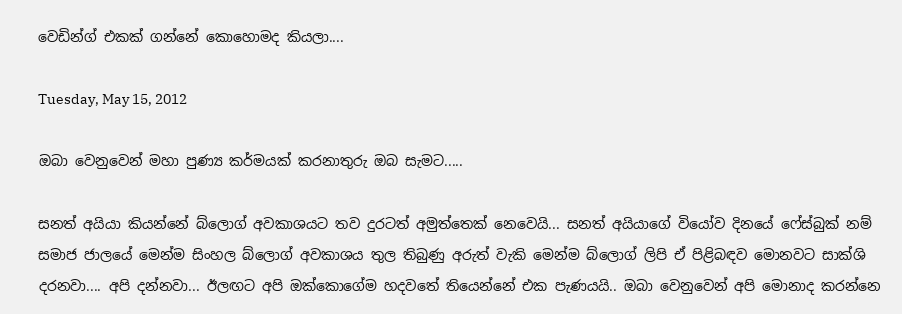වෙඩින්ග් එකක් ගන්නේ කොහොමද කියලා....

Tuesday, May 15, 2012

ඔබා වෙනුවෙන් මහා පුණ්‍ය කර්මයක් කරනාතුරු ඔබ සැමට.....

සනත් අයියා කියන්නේ බ්ලොග් අවකාශයට තව දුරටත් අමුත්තෙක් නෙවෙයි... සනත් අයියාගේ වියෝව දිනයේ ෆේස්බුක් නම් සමාජ ජාලයේ මෙන්ම සිංහල බ්ලොග් අවකාශය තුල තිබුණු අරුත් වැකි මෙන්ම බ්ලොග් ලිපි ඒ පිළිබඳව මොනවට සාක්ශි දරනවා.... අපි දන්නවා... ඊලඟට අපි ඔක්කොගේම හදවතේ තියෙන්නේ එක පැණයයි.. ඔබා වෙනුවෙන් අපි මොනාද කරන්නෙ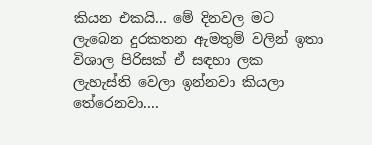කියන එකයි... මේ දිනවල මට ලැබෙන දුරකතන ඇමතුම් වලින් ඉතා විශාල පිරිසක් ඒ සඳහා ලක ලැහැස්ති වෙලා ඉන්නවා කියලා තේරෙනවා....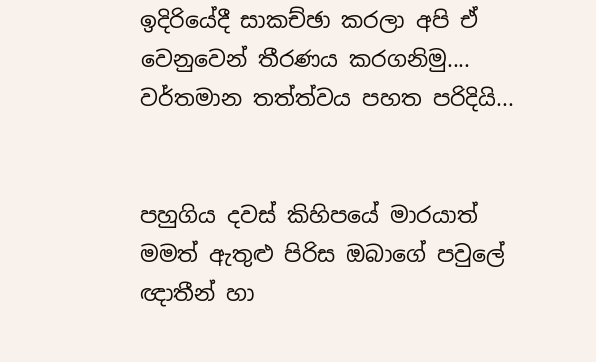ඉදිරියේදී සාකච්ඡා කරලා අපි ඒ වෙනුවෙන් තීරණය කරගනිමු.... වර්තමාන තත්ත්වය පහත පරිදියි...


පහුගිය දවස් කිහිපයේ මාරයාත් මමත් ඇතුළු පිරිස ඔබාගේ පවුලේ ඥාතීන් හා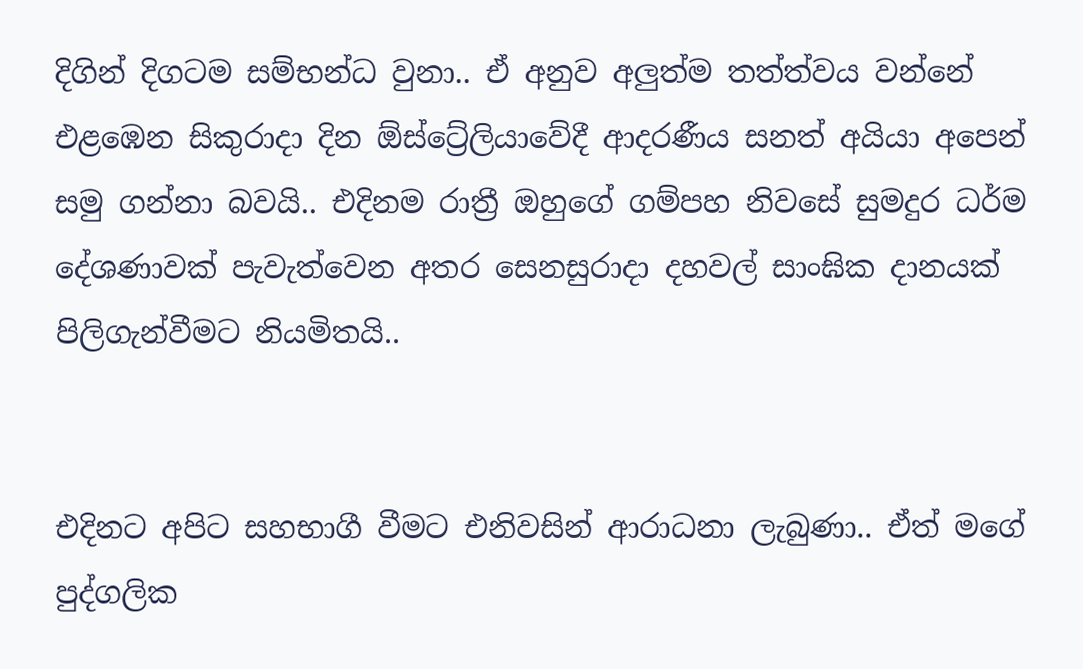දිගින් දිගටම සම්භන්ධ වුනා.. ඒ අනුව අලුත්ම තත්ත්වය වන්නේ එළඹෙන සිකුරාදා දින ඕස්ට්‍රේලියාවේදී ආදරණීය සනත් අයියා අපෙන් සමු ගන්නා බවයි.. එදිනම රාත්‍රී ඔහුගේ ගම්පහ නිවසේ සුමදුර ධර්ම දේශණාවක් පැවැත්වෙන අතර සෙනසුරාදා දහවල් සාංඝික දානයක් පිලිගැන්වීමට නියමිතයි..


එදිනට අපිට සහභාගී වීමට එනිවසින් ආරාධනා ලැබුණා.. ඒත් මගේ පුද්ගලික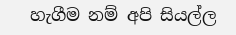හැගීම නම් අපි සියල්ල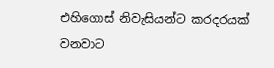එහිගොස් නිවැසියන්ට කරදරයක් වනවාට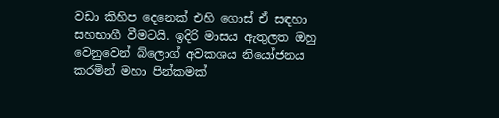වඩා කිහිප දෙනෙක් එහි ගොස් ඒ සඳහා සහභාගී වීමටයි. ඉදිරි මාසය ඇතුලත ඔහු වෙනුවෙන් බ්ලොග් අවකශය නියෝජනය කරමින් මහා පින්කමක්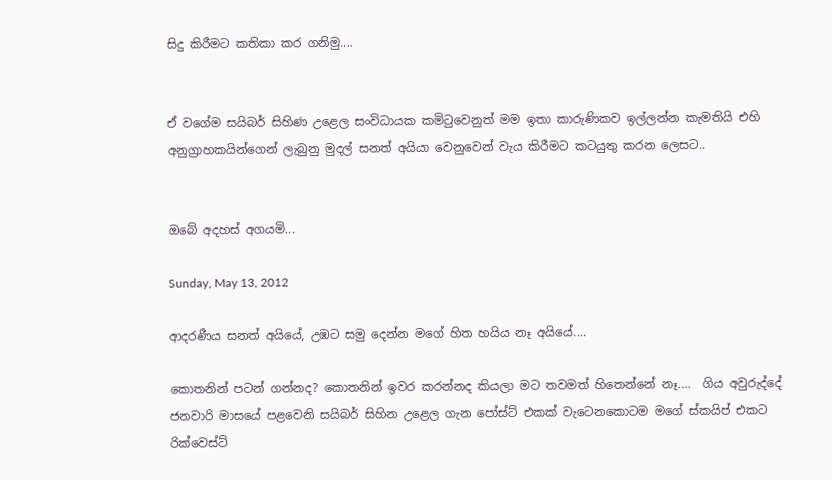සිදු කිරීමට කතිකා කර ගනිමු....


ඒ වගේම සයිබර් සිහිණ උළෙල සංවිධායක කමිටුවෙනුත් මම ඉතා කාරුණිකව ඉල්ලන්න කැමතියි එහි අනුග්‍රාහකයින්ගෙන් ලැබුනු මුදල් සනත් අයියා වෙනුවෙන් වැය කිරීමට කටයුතු කරන ලෙසට..


ඔබේ අදහස් අගයමි...

Sunday, May 13, 2012

ආදරණීය සනත් අයියේ, උඹට සමු දෙන්න මගේ හිත හයිය නෑ අයියේ....

කොතනින් පටන් ගන්නද? කොතනින් ඉවර කරන්නද කියලා මට තවමත් හිතෙන්නේ නෑ....  ගිය අවුරුද්දේ ජනවාරි මාසයේ පළවෙනි සයිබර් සිහින උළෙල ගැන පෝස්ට් එකක් වැටෙනකොටම මගේ ස්කයිප් එකට රික්වෙස්ට්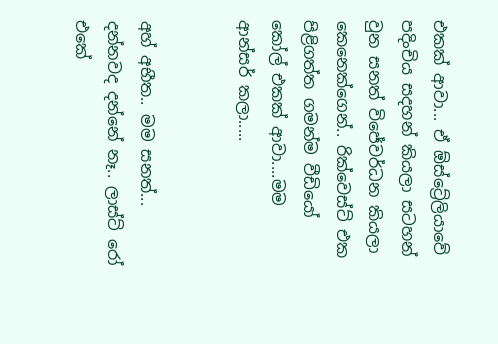එකක් ආවා... ඒ ඕස්ට්‍රේලියාවේ පදිංචිය සදහන් කියලා සටහන් වුන සනත් විජේවර්ධන කියලා කෙනෙක්ගෙන්.. රික්වෙස්ට් එක පිළිගත්ත ගමන්ම වීඩියෝ කෝල් එකක් ආවා....මම ආන්සර් කලා.....


අහ් අභීත.. මම සනත්... දන්නවද දන්නේ නෑ.. ලාස්ට් රෝ එකේ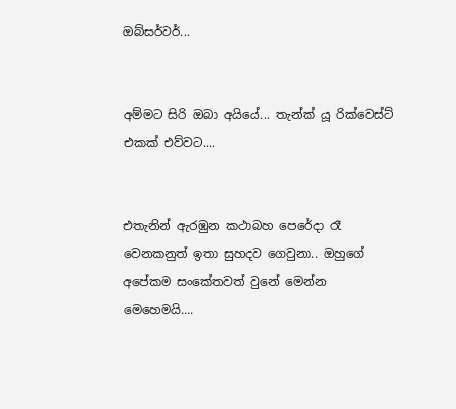ඔබ්සර්වර්...


අම්මට සිරි ඔබා අයියේ... තැන්ක් යූ රික්වෙස්ට් එකක් එව්වට....


එතැනින් ඇරඹුන කථාබහ පෙරේදා රෑ වෙනකනුත් ඉතා සුහදව ගෙවුනා.. ඔහුගේ අපේකම සංකේතවත් වුනේ මෙන්න මෙහෙමයි....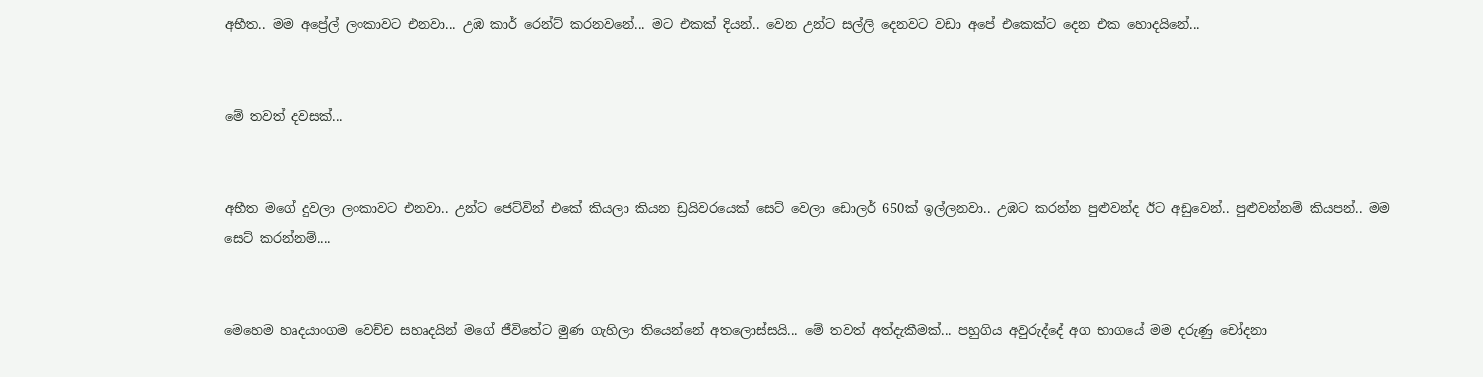අභීත.. මම අප්‍රේල් ලංකාවට එනවා... උඹ කාර් රෙන්ට් කරනවනේ... මට එකක් දියන්.. වෙන උන්ට සල්ලි දෙනවට වඩා අපේ එකෙක්ට දෙන එක හොදයිනේ...


මේ තවත් දවසක්...


අභීත මගේ දුවලා ලංකාවට එනවා.. උන්ට ජෙට්වින් එකේ කියලා කියන ඩ්‍රයිවරයෙක් සෙට් වෙලා ඩොලර් 650ක් ඉල්ලනවා.. උඹට කරන්න පුළුවන්ද ඊට අඩුවෙන්.. පුළුවන්නම් කියපන්.. මම සෙට් කරන්නම්....


මෙහෙම හෘදයාංගම වෙච්ච සහෘදයින් මගේ ජීවිතේට මුණ ගැහිලා තියෙන්නේ අතලොස්සයි... මේ තවත් අත්දැකීමක්... පහුගිය අවුරුද්දේ අග භාගයේ මම දරුණු චෝදනා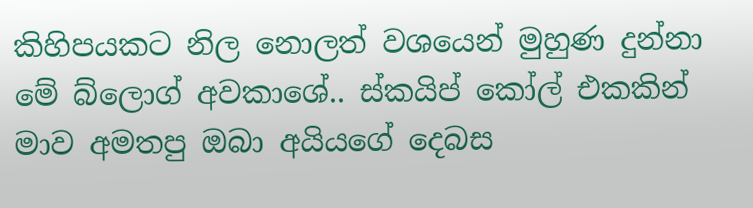කිහිපයකට නිල නොලත් වශයෙන් මුහුණ දුන්නා මේ බ්ලොග් අවකාශේ.. ස්කයිප් කෝල් එකකින් මාව අමතපු ඔබා අයියගේ දෙබස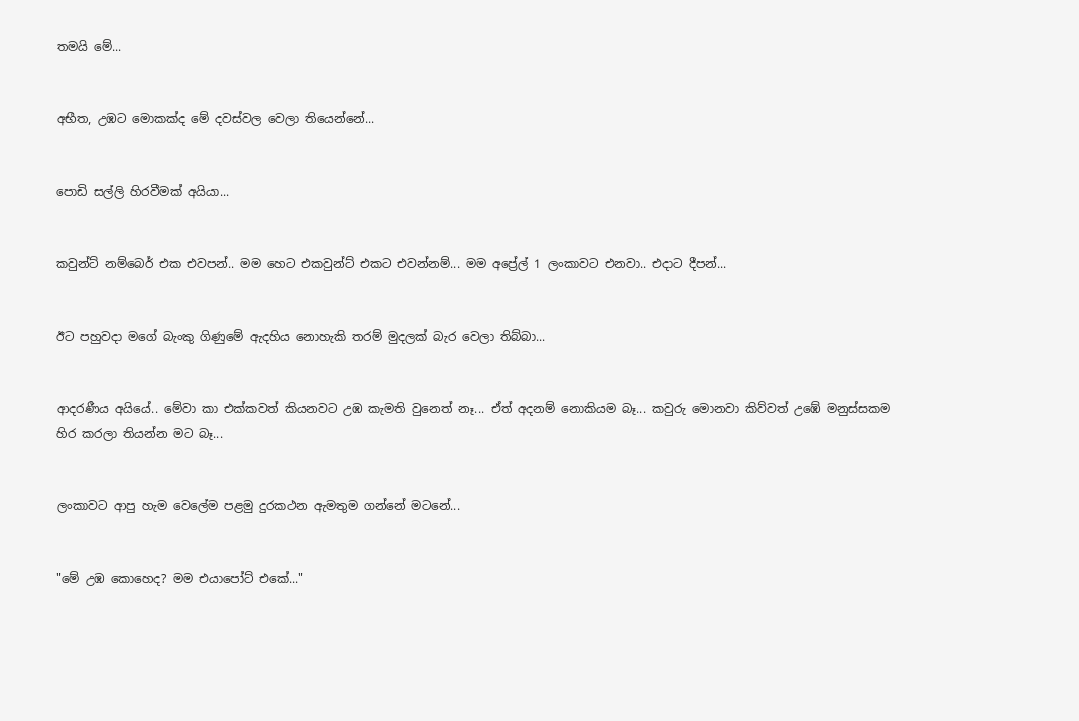තමයි මේ...


අභීත, උඹට මොකක්ද මේ දවස්වල වෙලා තියෙන්නේ...


පොඩි සල්ලි හිරවීමක් අයියා...


කවුන්ට් නම්බෙර් එක එවපන්.. මම හෙට එකවුන්ට් එකට එවන්නම්... මම අප්‍රේල් 1 ලංකාවට එනවා.. එදාට දීපන්...


ඊට පහුවදා මගේ බැංකු ගිණුමේ ඇදහිය නොහැකි තරම් මුදලක් බැර වෙලා තිබ්බා...


ආදරණීය අයියේ.. මේවා කා එක්කවත් කියනවට උඹ කැමති වුනෙත් නෑ... ඒත් අදනම් නොකියම බෑ... කවුරු මොනවා කිව්වත් උඹේ මනුස්සකම හිර කරලා තියන්න මට බෑ...


ලංකාවට ආපු හැම වෙලේම පළමු දුරකථන ඇමතුම ගන්නේ මටනේ...


"මේ උඹ කොහෙද? මම එයාපෝට් එකේ..."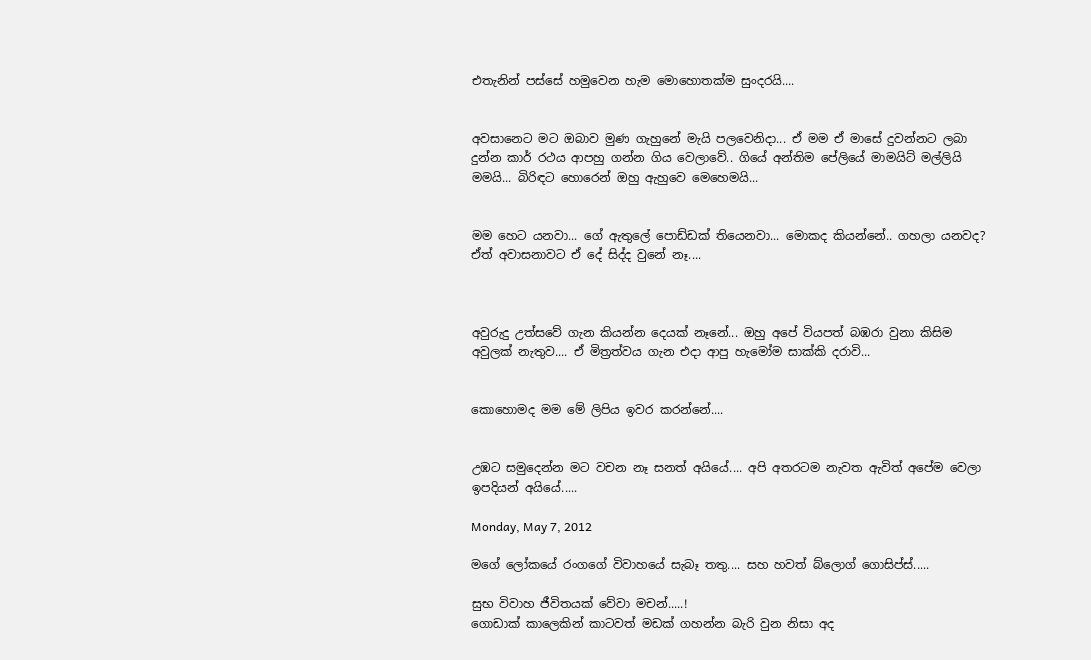එතැනින් පස්සේ හමුවෙන හැම මොහොතක්ම සුංදරයි....


අවසානෙට මට ඔබාව මුණ ගැහුනේ මැයි පලවෙනිදා... ඒ මම ඒ මාසේ දුවන්නට ලබා දුන්න කාර් රථය ආපහු ගන්න ගිය වෙලාවේ.. ගියේ අන්තිම පේලියේ මාමයිට් මල්ලියි මමයි... බිරිඳට හොරෙන් ඔහු ඇහුවෙ මෙහෙමයි...


මම හෙට යනවා... ගේ ඇතුලේ පොඩ්ඩක් තියෙනවා... මොකද කියන්නේ.. ගහලා යනවද?
ඒත් අවාසනාවට ඒ දේ සිද්ද වුනේ නෑ....



අවුරුදු උත්සවේ ගැන කියන්න දෙයක් නෑනේ... ඔහු අපේ වියපත් බඹරා වුනා කිසිම අවුලක් නැතුව.... ඒ මිත්‍රත්වය ගැන එදා ආපු හැමෝම සාක්කි දරාවි...


කොහොමද මම මේ ලිපිය ඉවර කරන්නේ....


උඹට සමුදෙන්න මට වචන නෑ සනත් අයියේ.... අපි අතරටම නැවත ඇවිත් අපේම වෙලා ඉපදියන් අයියේ.....

Monday, May 7, 2012

මගේ ලෝකයේ රංගගේ විවාහයේ සැබෑ තතු.... සහ හවත් බ්ලොග් ගොසිප්ස්.....

සුභ විවාහ ජීවිතයක් වේවා මචන්.....!
ගොඩාක් කාලෙකින් කාටවත් මඩක් ගහන්න බැරි වුන නිසා අද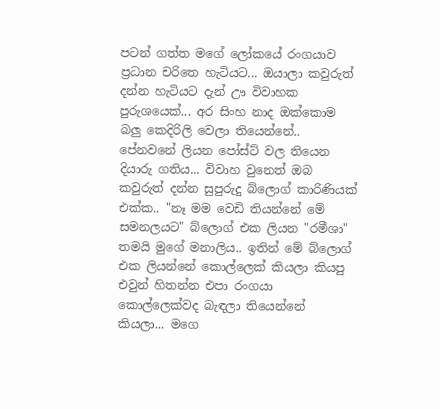පටන් ගත්ත මගේ ලෝකයේ රංගයාව ප්‍රධාන චරිතෙ හැටියට... ඔයාලා කවුරුත් දන්න හැටියට දැන් ඌ විවාහක පුරුශයෙක්... අර සිංහ නාද ඔක්කොම බලු කෙදිරිලි වෙලා තියෙන්නේ.. පේනවනේ ලියන පෝස්ට් වල තියෙන දියාරු ගතිය... විවාහ වුනෙත් ඔබ කවුරුත් දන්න සුපුරුදු බ්ලොග් කාරිණියක් එක්ක.. "නෑ මම වෙඩි තියන්නේ මේ සමනලයට" බ්ලොග් එක ලියන "රමීශා" තමයි මුගේ මනාලිය.. ඉතින් මේ බ්ලොග් එක ලියන්නේ කොල්ලෙක් කියලා කියපු එවුන් හිතන්න එපා රංගයා කොල්ලෙක්වද බැඳලා තියෙන්නේ කියලා... මගෙ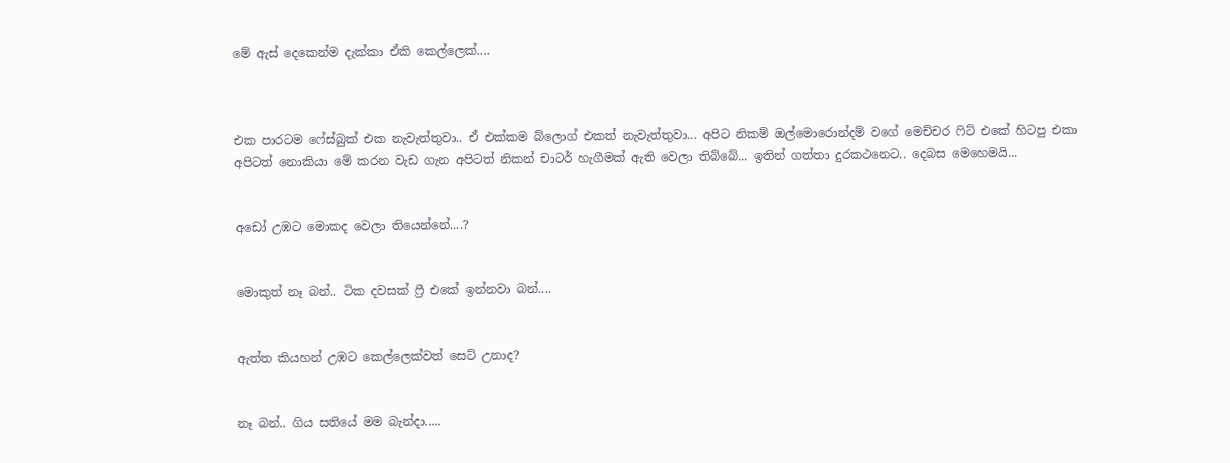මේ ඇස් දෙකෙන්ම දැක්කා ඒකි කෙල්ලෙක්....



එක පාරටම ෆේස්බුක් එක නැවැත්තුවා.. ඒ එක්කම බ්ලොග් එකත් නැවැත්තුවා... අපිට නිකම් ඔල්මොරොන්දම් වගේ මෙච්චර ෆිට් එකේ හිටපු එකා අපිටත් නොකියා මේ කරන වැඩ ගැන අපිටත් නිකන් චාටර් හැගීමක් ඇති වෙලා තිබ්බේ... ඉතින් ගත්තා දුරකථනෙට.. දෙබස මෙහෙමයි...


අඩෝ උඹට මොකද වෙලා තියෙන්නේ....?


මොකුත් නෑ බන්.. ටික දවසක් ෆ්‍රී එකේ ඉන්නවා බන්....


ඇත්ත කියහන් උඹට කෙල්ලෙක්වත් සෙට් උනාද?


නෑ බන්.. ගිය සතියේ මම බැන්දා.....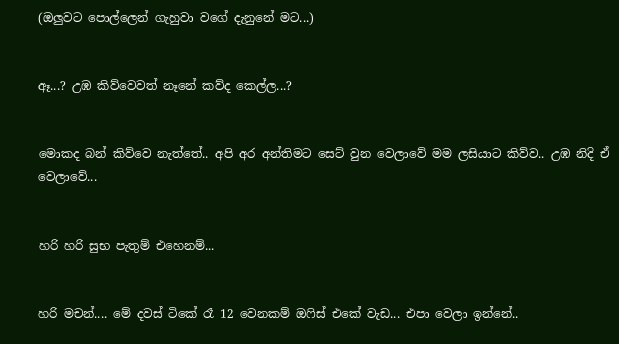(ඔලුවට පොල්ලෙන් ගැහුවා වගේ දැනුනේ මට...)


ඈ...? උඹ කිව්වෙවත් නෑනේ කව්ද කෙල්ල...?


මොකද බන් කිව්වෙ නැත්තේ.. අපි අර අන්තිමට සෙට් වුන වෙලාවේ මම ලසියාට කිව්ව.. උඹ නිදි ඒ වෙලාවේ...


හරි හරි සුභ පැතුම් එහෙනම්...


හරි මචන්.... මේ දවස් ටිකේ රෑ 12 වෙනකම් ඔෆිස් එකේ වැඩ... එපා වෙලා ඉන්නේ..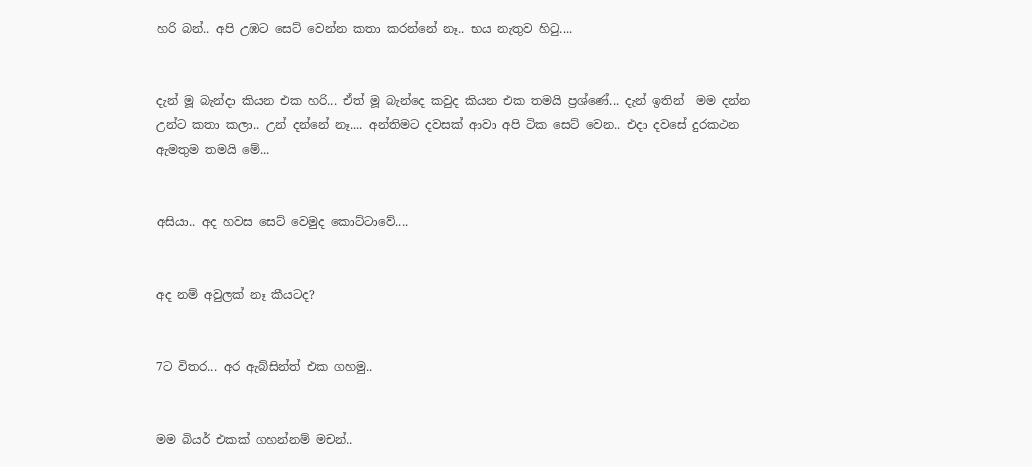හරි බන්.. අපි උඹට සෙට් වෙන්න කතා කරන්නේ නෑ.. භය නැතුව හිටු....


දැන් මූ බැන්දා කියන එක හරි... ඒත් මූ බැන්දෙ කවුද කියන එක තමයි ප්‍රශ්ණේ... දැන් ඉතින්  මම දන්න උන්ට කතා කලා.. උන් දන්නේ නෑ.... අන්තිමට දවසක් ආවා අපි ටික සෙට් වෙන.. එදා දවසේ දුරකථන ඇමතුම තමයි මේ...


අසියා.. අද හවස සෙට් වෙමුද කොට්ටාවේ....


අද නම් අවුලක් නෑ කීයටද?


7ට විතර... අර ඇබ්සින්ත් එක ගහමු..


මම බියර් එකක් ගහන්නම් මචන්..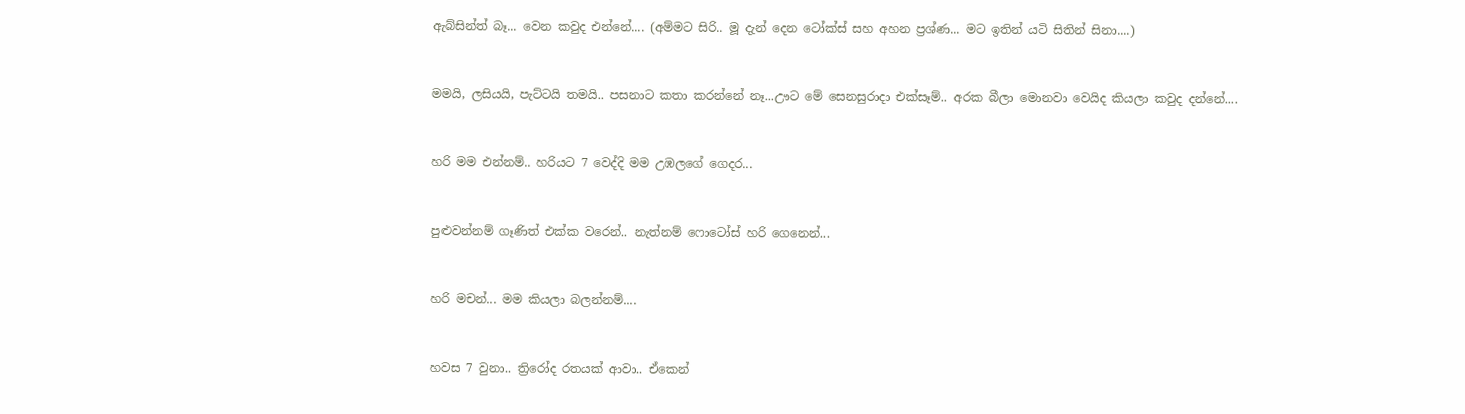ඇබ්සින්ත් බෑ... වෙන කවුද එන්නේ.... (අම්මට සිරි.. මූ දැන් දෙන ටෝක්ස් සහ අහන ප්‍රශ්ණ... මට ඉතින් යටි සිතින් සිනා....)


මමයි, ලසියයි, පැට්ටයි තමයි.. පසනාට කතා කරන්නේ නෑ...ඌට මේ සෙනසුරාදා එක්සෑම්.. අරක බීලා මොනවා වෙයිද කියලා කවුද දන්නේ....


හරි මම එන්නම්.. හරියට 7 වෙද්දි මම උඹලගේ ගෙදර...


පුළුවන්නම් ගෑණිත් එක්ක වරෙන්.. නැත්නම් ෆොටෝස් හරි ගෙනෙන්...


හරි මචන්... මම කියලා බලන්නම්....


හවස 7 වුනා.. ත්‍රිරෝද රතයක් ආවා.. ඒකෙන්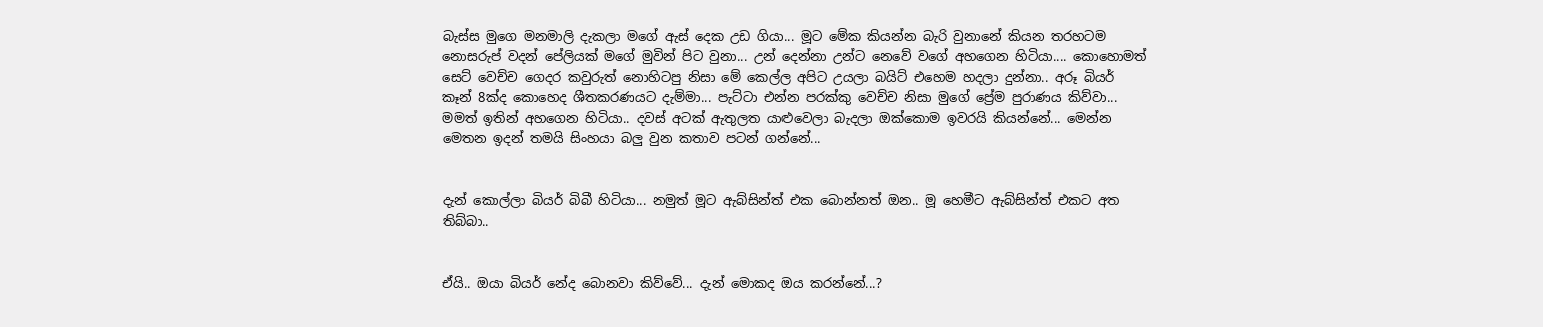බැස්ස මුගෙ මනමාලි දැකලා මගේ ඇස් දෙක උඩ ගියා... මූට මේක කියන්න බැරි වුනානේ කියන තරහටම නොසරුප් වදන් පේලියක් මගේ මුවින් පිට වුනා... උන් දෙන්නා උන්ට නෙවේ වගේ අහගෙන හිටියා.... කොහොමත් සෙට් වෙච්ච ගෙදර කවුරුත් නොහිටපු නිසා මේ කෙල්ල අපිට උයලා බයිට් එහෙම හදලා දුන්නා.. අරූ බියර් කෑන් 8ක්ද කොහෙද ශීතකරණයට දැම්මා... පැට්ටා එන්න පරක්කු වෙච්ච නිසා මුගේ ප්‍රේම පුරාණය කිව්වා... මමත් ඉතින් අහගෙන හිටියා.. දවස් අටක් ඇතුලත යාළුවෙලා බැදලා ඔක්කොම ඉවරයි කියන්නේ... මෙන්න මෙතන ඉදන් තමයි සිංහයා බලු වුන කතාව පටන් ගන්නේ...


දැන් කොල්ලා බියර් බිබී හිටියා... නමුත් මූට ඇබ්සින්ත් එක බොන්නත් ඔන.. මූ හෙමීට ඇබ්සින්ත් එකට අත තිබ්බා..


ඒයි.. ඔයා බියර් නේද බොනවා කිව්වේ... දැන් මොකද ඔය කරන්නේ...?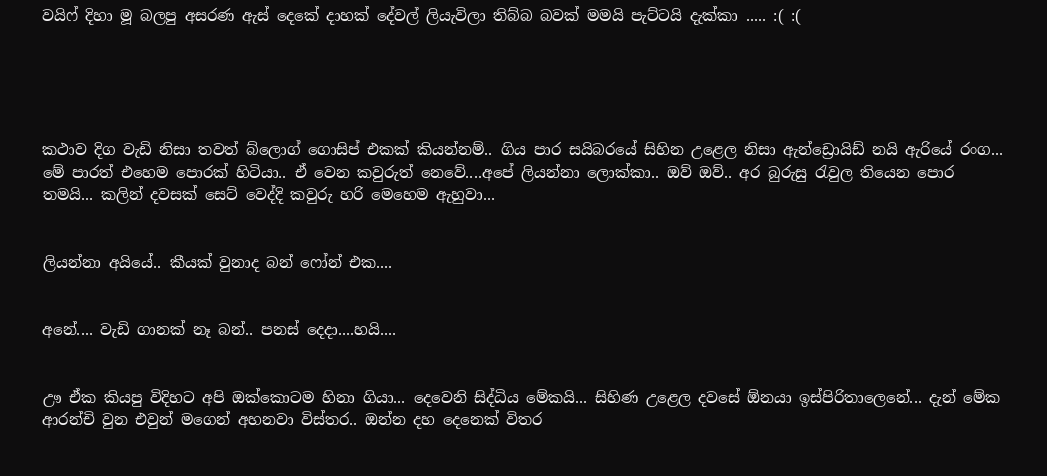වයිෆ් දිහා මූ බලපු අසරණ ඇස් දෙකේ දාහක් දේවල් ලියැවිලා තිබ්බ බවක් මමයි පැට්ටයි දැක්කා ..... :( :(





කථාව දිග වැඩි නිසා තවත් බ්ලොග් ගොසිප් එකක් කියන්නම්.. ගිය පාර සයිබරයේ සිහින උළෙල නිසා ඇන්ඩ්‍රොයිඩ් නයි ඇරියේ රංග... මේ පාරත් එහෙම පොරක් හිටියා.. ඒ වෙන කවුරුත් නෙවේ....අපේ ලියන්නා ලොක්කා.. ඔව් ඔව්.. අර බුරුසු රැවුල තියෙන පොර තමයි... කලින් දවසක් සෙට් වෙද්දි කවුරු හරි මෙහෙම ඇහුවා...


ලියන්නා අයියේ.. කීයක් වුනාද බන් ෆෝන් එක....


අනේ.... වැඩි ගානක් නෑ බන්.. පනස් දෙදා....හයි....


ඌ ඒක කියපු විදිහට අපි ඔක්කොටම හිනා ගියා... දෙවෙනි සිද්ධිය මේකයි... සිහිණ උළෙල දවසේ ඕනයා ඉස්පිරිතාලෙනේ... දැන් මේක ආරන්චි වුන එවුන් මගෙන් අහනවා විස්තර.. ඔන්න දහ දෙනෙක් විතර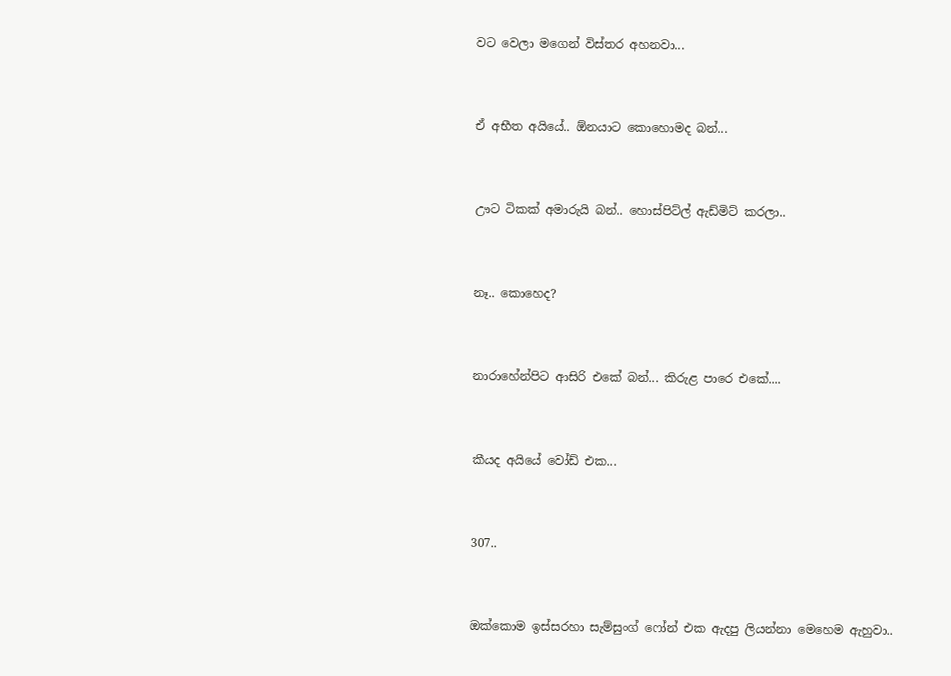වට වෙලා මගෙන් විස්තර අහනවා...


ඒ අභීත අයියේ.. ඕනයාට කොහොමද බන්...


ඌට ටිකක් අමාරුයි බන්.. හොස්පිට්ල් ඇඩ්මිට් කරලා..


නෑ.. කොහෙද?


නාරාහේන්පිට ආසිරි එකේ බන්... කිරුළ පාරෙ එකේ....


කීයද අයියේ වෝඩ් එක...


307..


ඔක්කොම ඉස්සරහා සැම්සුංග් ෆෝන් එක ඇදපු ලියන්නා මෙහෙම ඇහුවා..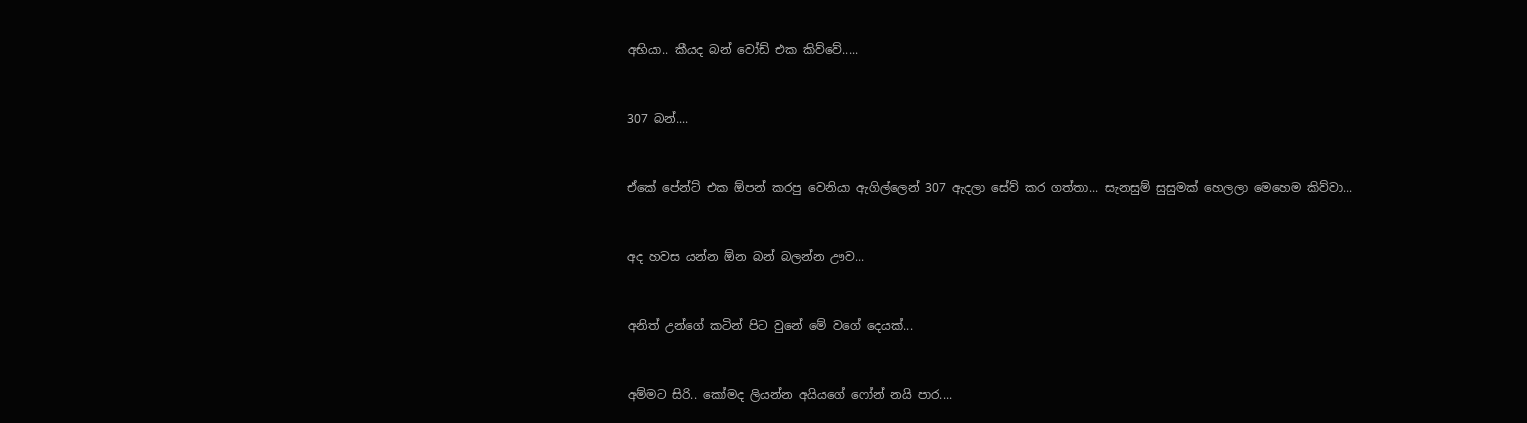අභියා.. කීයද බන් වෝඩ් එක කිව්වේ.....


307 බන්....


ඒකේ පේන්ට් එක ඕපන් කරපු වෙනියා ඇගිල්ලෙන් 307 ඇදලා සේව් කර ගත්තා... සැනසුම් සුසුමක් හෙලලා මෙහෙම කිව්වා...


අද හවස යන්න ඕන බන් බලන්න ඌව...


අනිත් උන්ගේ කටින් පිට වුනේ මේ වගේ දෙයක්...


අම්මට සිරි.. කෝමද ලියන්න අයියගේ ෆෝන් නයි පාර....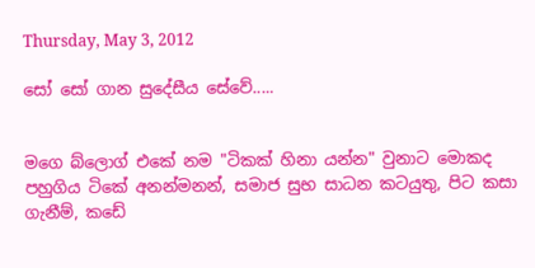Thursday, May 3, 2012

සෝ සෝ ගාන සුදේසීය සේවේ.....


මගෙ බ්ලොග් එකේ නම "ටිකක් හිනා යන්න" වුනාට මොකද පහුගිය ටිකේ අනන්මනන්, සමාජ සුභ සාධන කටයුතු, පිට කසා ගැනීම්, කඩේ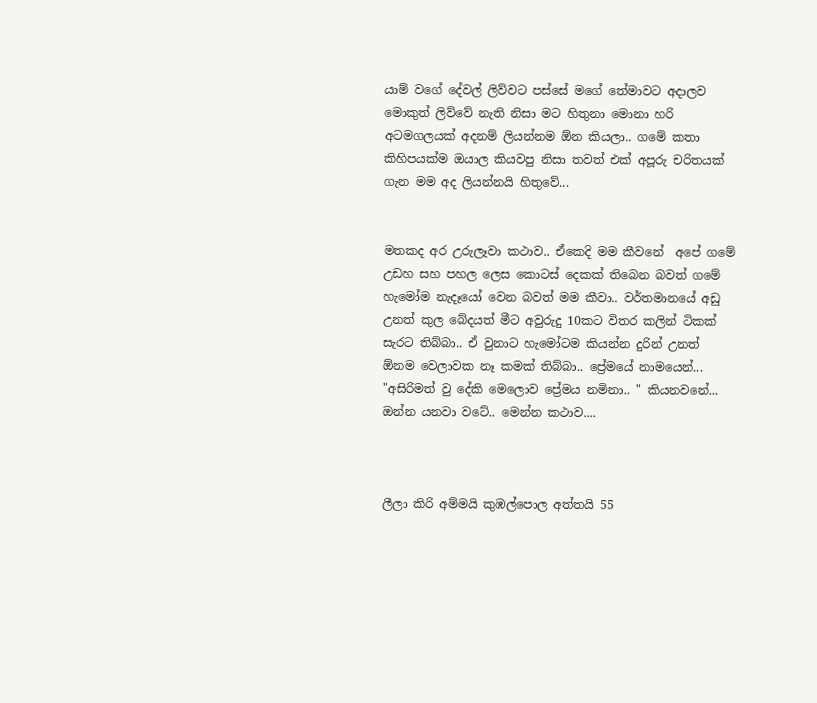යාම් වගේ දේවල් ලිව්වට පස්සේ මගේ තේමාවට අදාලව මොකුත් ලිව්වේ නැති නිසා මට හිතුනා මොනා හරි අටමගලයක් අදනම් ලියන්නම ඕන කියලා.. ගමේ කතා කිහිපයක්ම ඔයාල කියවපු නිසා තවත් එක් අපූරු චරිතයක් ගැන මම අද ලියන්නයි හිතුවේ...


මතකද අර උරුලෑවා කථාව.. ඒකෙදි මම කීවනේ  අපේ ගමේ උඩහ සහ පහල ලෙස කොටස් දෙකක් තිබෙන බවත් ගමේ හැමෝම නැදෑයෝ වෙන බවත් මම කීවා.. වර්තමානයේ අඩු උනත් කුල බේදයත් මීට අවුරුදු 10කට විතර කලින් ටිකක් සැරට තිබ්බා.. ඒ වුනාට හැමෝටම කියන්න දුරින් උනත් ඕනම වෙලාවක නෑ කමක් තිබ්බා.. ප්‍රේමයේ නාමයෙන්... "අසිරිමත් වු දේකි මෙලොව ප්‍රේමය නමිනා.. " කියනවනේ... ඔන්න යනවා වටේ.. මෙන්න කථාව....



ලීලා කිරි අම්මයි කුඹල්පොල අත්තයි 55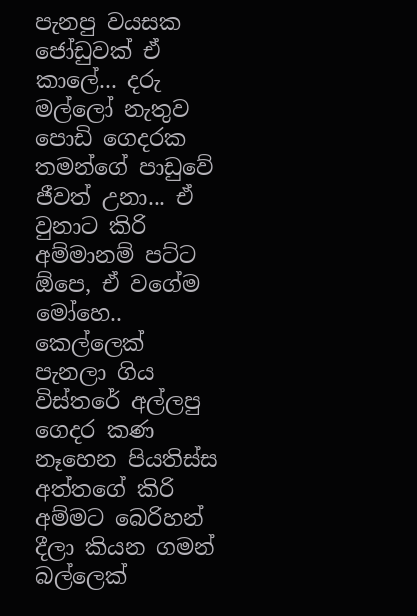පැනපු වයසක ජෝඩුවක් ඒ කාලේ... දරු මල්ලෝ නැතුව පොඩි ගෙදරක තමන්ගේ පාඩුවේ ජීවත් උනා... ඒ වුනාට කිරි අම්මානම් පට්ට ඕපෙ, ඒ වගේම මෝහෙ.. කෙල්ලෙක් පැනලා ගිය විස්තරේ අල්ලපු ගෙදර කණ නෑහෙන පියතිස්ස අත්තගේ කිරි අම්මට බෙරිහන් දීලා කියන ගමන් බල්ලෙක්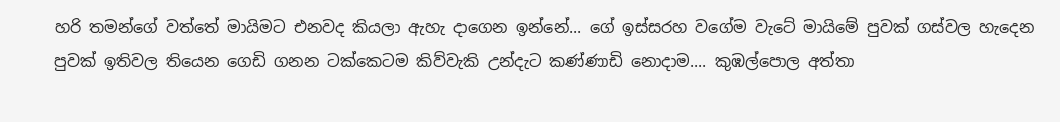හරි තමන්ගේ වත්තේ මායිමට එනවද කියලා ඇහැ දාගෙන ඉන්නේ... ගේ ඉස්සරහ වගේම වැටේ මායිමේ පුවක් ගස්වල හැදෙන පුවක් ඉතිවල තියෙන ගෙඩි ගනන ටක්කෙටම කිව්වැකි උන්දැට කණ්ණාඩි නොදාම.... කුඹල්පොල අත්තා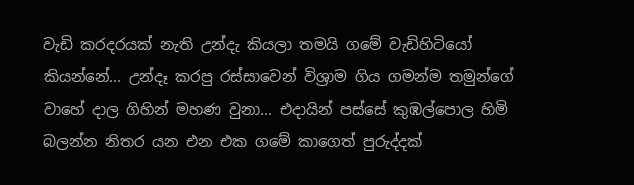වැඩි කරදරයක් නැති උන්දැ කියලා තමයි ගමේ වැඩිහිටියෝ කියන්නේ... උන්දෑ කරපු රස්සාවෙන් විශ්‍රාම ගිය ගමන්ම තමුන්ගේ වාහේ දාල ගිහින් මහණ වුනා... එදායින් පස්සේ කුඹල්පොල හිමි බලන්න නිතර යන එන එක ගමේ කාගෙත් පුරුද්දක්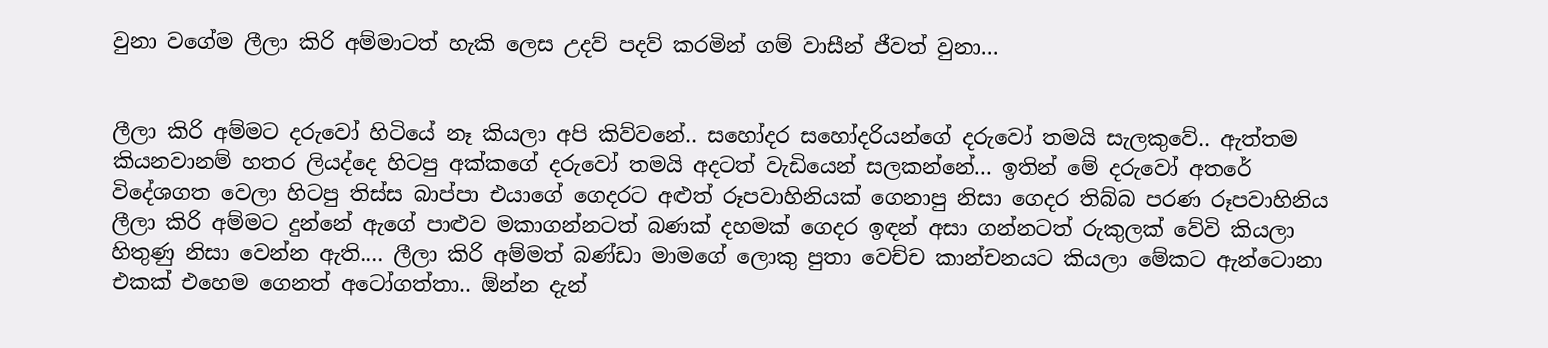වුනා වගේම ලීලා කිරි අම්මාටත් හැකි ලෙස උදව් පදව් කරමින් ගම් වාසීන් ජීවත් වුනා...


ලීලා කිරි අම්මට දරුවෝ හිටියේ නෑ කියලා අපි කිව්වනේ.. සහෝදර සහෝදරියන්ගේ දරුවෝ තමයි සැලකුවේ.. ඇත්තම කියනවානම් හතර ලියද්දෙ හිටපු අක්කගේ දරුවෝ තමයි අදටත් වැඩියෙන් සලකන්නේ... ඉතින් මේ දරුවෝ අතරේ විදේශගත වෙලා හිටපු තිස්ස බාප්පා එයාගේ ගෙදරට අළුත් රූපවාහිනියක් ගෙනාපු නිසා ගෙදර තිබ්බ පරණ රූපවාහිනිය ලීලා කිරි අම්මට දුන්නේ ඇගේ පාළුව මකාගන්නටත් බණක් දහමක් ගෙදර ඉඳන් අසා ගන්නටත් රුකුලක් වේවි කියලා හිතුණු නිසා වෙන්න ඇති.... ලීලා කිරි අම්මත් බණ්ඩා මාමගේ ලොකු පුතා වෙච්ච කාන්චනයට කියලා මේකට ඇන්ටොනා එකක් එහෙම ගෙනත් අටෝගත්තා.. ඕන්න දැන්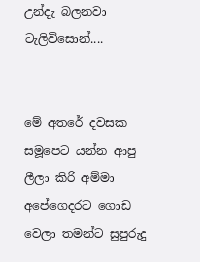උන්දැ බලනවා ටැලිවිසොන්....


මේ අතරේ දවසක සමූපෙට යන්න ආපු ලීලා කිරි අම්මා අපේගෙදරට ගොඩ වෙලා තමන්ට සුපුරුදු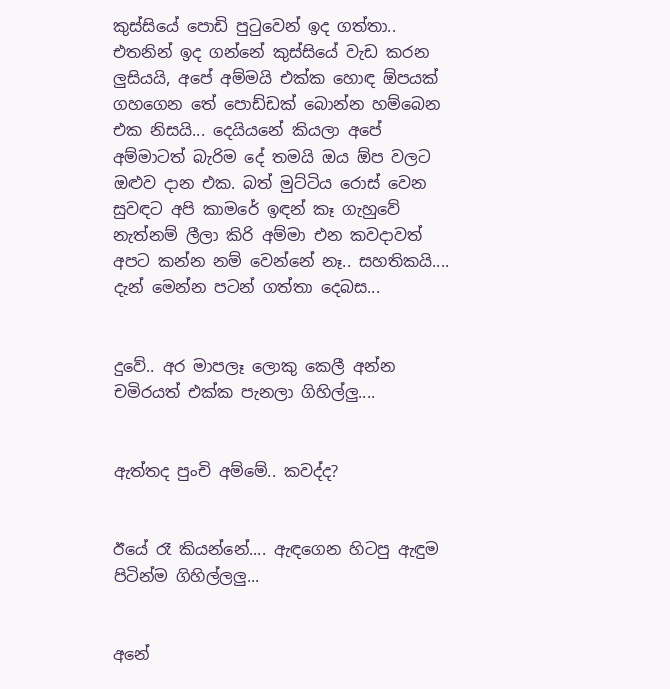කුස්සියේ පොඩි පුටුවෙන් ඉද ගත්තා.. එතනින් ඉද ගන්නේ කුස්සියේ වැඩ කරන ලුසියයි, අපේ අම්මයි එක්ක හොඳ ඕපයක් ගහගෙන තේ පොඩ්ඩක් බොන්න හම්බෙන එක නිසයි... දෙයියනේ කියලා අපේ අම්මාටත් බැරිම දේ තමයි ඔය ඕප වලට ඔළුව දාන එක. බත් මුට්ටිය රොස් වෙන සුවඳට අපි කාමරේ ඉඳන් කෑ ගැහුවේ නැත්නම් ලීලා කිරි අම්මා එන කවදාවත් අපට කන්න නම් වෙන්නේ නෑ.. සහතිකයි.... දැන් මෙන්න පටන් ගත්තා දෙබස...


දුවේ.. අර මාපලෑ ලොකු කෙලී අන්න චමිරයත් එක්ක පැනලා ගිහිල්ලු....


ඇත්තද පුංචි අම්මේ.. කවද්ද?


ඊයේ රෑ කියන්නේ.... ඇඳගෙන හිටපු ඇඳුම පිටින්ම ගිහිල්ලලු...


අනේ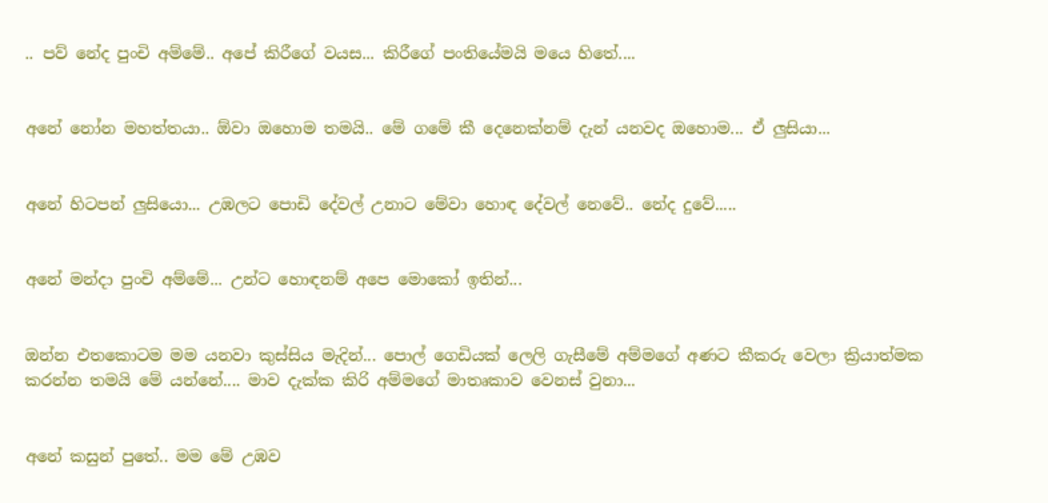.. පව් නේද පුංචි අම්මේ.. අපේ කිරීගේ වයස... කිරීගේ පංතියේමයි මයෙ හිතේ....


අනේ නෝන මහත්තයා.. ඕවා ඔහොම තමයි.. මේ ගමේ කී දෙනෙක්නම් දැන් යනවද ඔහොම... ඒ ලුසියා...


අනේ හිටපන් ලුසියො... උඹලට පොඩි දේවල් උනාට මේවා හොඳ දේවල් නෙවේ.. නේද දුවේ.....


අනේ මන්දා පුංචි අම්මේ... උන්ට හොඳනම් අපෙ මොකෝ ඉතින්...


ඔන්න එතකොටම මම යනවා කුස්සිය මැදින්... පොල් ගෙඩියක් ලෙලි ගැසීමේ අම්මගේ අණට කීකරු වෙලා ක්‍රියාත්මක කරන්න තමයි මේ යන්නේ.... මාව දැක්ක කිරි අම්මගේ මාතෘකාව වෙනස් වුනා...


අනේ කසුන් පුතේ.. මම මේ උඹව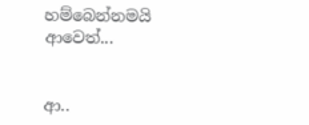හම්බෙන්නමයි ආවෙත්...


ආ..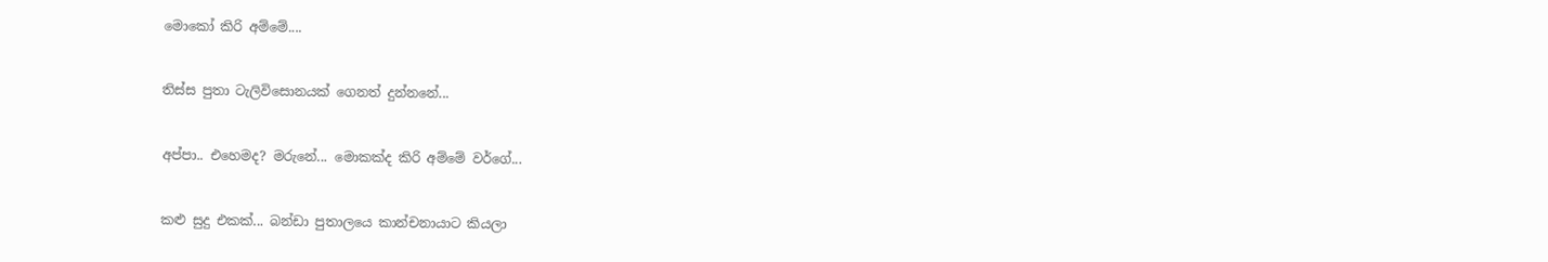මොකෝ කිරි අම්මේ....


තිස්ස පුතා ටැලිවිසොනයක් ගෙනත් දුන්නනේ...


අප්පා.. එහෙමද? මරුනේ... මොකක්ද කිරි අම්මේ වර්ගේ...


කළු සුදු එකක්... බන්ඩා පුතාලයෙ කාන්චනායාට කියලා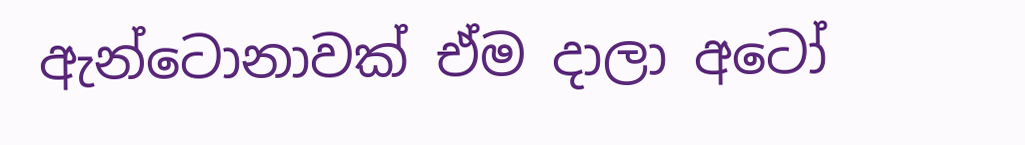ඇන්ටොනාවක් ඒම දාලා අටෝ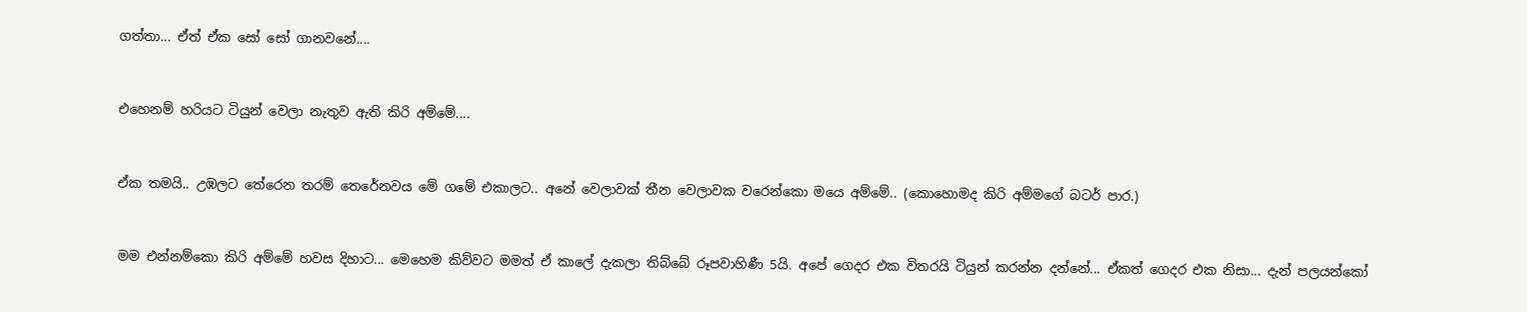ගත්තා... ඒත් ඒක සෝ සෝ ගානවනේ....


එහෙනම් හරියට ටියුන් වෙලා නැතුව ඇති කිරි අම්මේ....


ඒක තමයි.. උඹලට තේරෙන තරම් තෙරේනවය මේ ගමේ එකාලට.. අනේ වෙලාවක් තීන වෙලාවක වරෙන්කො මයෙ අම්මේ.. (කොහොමද කිරි අම්මගේ බටර් පාර.)


මම එන්නම්කො කිරි අම්මේ හවස දිහාට... මෙහෙම කිව්වට මමත් ඒ කාලේ දැකලා තිබ්බේ රූපවාහිණී 5යි. අපේ ගෙදර එක විතරයි ටියුන් කරන්න දන්නේ... ඒකත් ගෙදර එක නිසා... දැන් පලයන්කෝ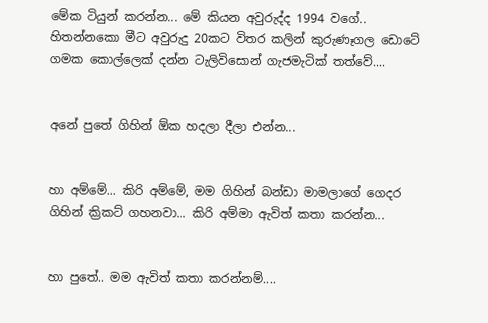මේක ටියුන් කරන්න... මේ කියන අවුරුද්ද 1994 වගේ.. හිතන්නකො මීට අවුරුදු 20කට විතර කලින් කුරුණෑගල ඩොටේ ගමක කොල්ලෙක් දන්න ටැලිවිසොන් ගැජමැටික් තත්වේ....


අනේ පුතේ ගිහින් ඕක හදලා දීලා එන්න...


හා අම්මේ... කිරි අම්මේ, මම ගිහින් බන්ඩා මාමලාගේ ගෙදර ගිහින් ක්‍රිකට් ගහනවා... කිරි අම්මා ඇවිත් කතා කරන්න...


හා පුතේ.. මම ඇවිත් කතා කරන්නම්....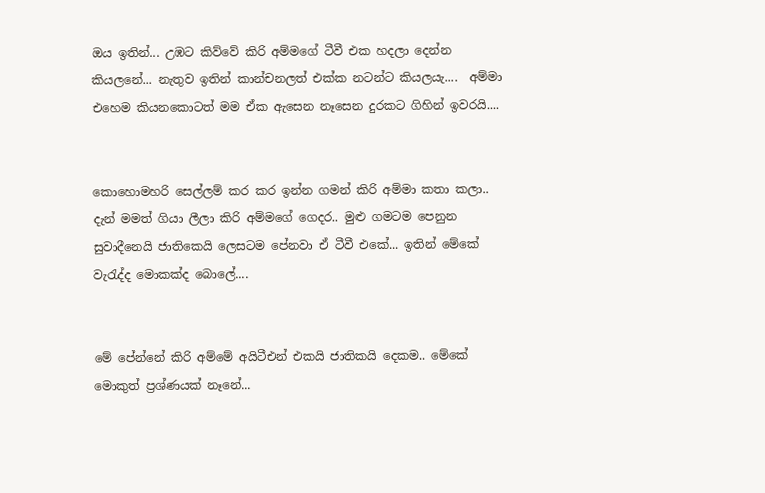ඔය ඉතින්... උඹට කිව්වේ කිරි අම්මගේ ටීවී එක හදලා දෙන්න කියලනේ... නැතුව ඉතින් කාන්චනලත් එක්ක නටන්ට කියලයැ....  අම්මා එහෙම කියනකොටත් මම ඒක ඇසෙන නෑසෙන දුරකට ගිහින් ඉවරයි....


කොහොමහරි සෙල්ලම් කර කර ඉන්න ගමන් කිරි අම්මා කතා කලා.. දැන් මමත් ගියා ලීලා කිරි අම්මගේ ගෙදර.. මුළු ගමටම පෙනුන සුවාදීනෙයි ජාතිකෙයි ලෙසටම පේනවා ඒ ටීවී එකේ... ඉතින් මේකේ වැරැද්ද මොකක්ද බොලේ....


මේ පේන්නේ කිරි අම්මේ අයිටීඑන් එකයි ජාතිකයි දෙකම.. මේකේ මොකුත් ප්‍රශ්ණයක් නෑනේ...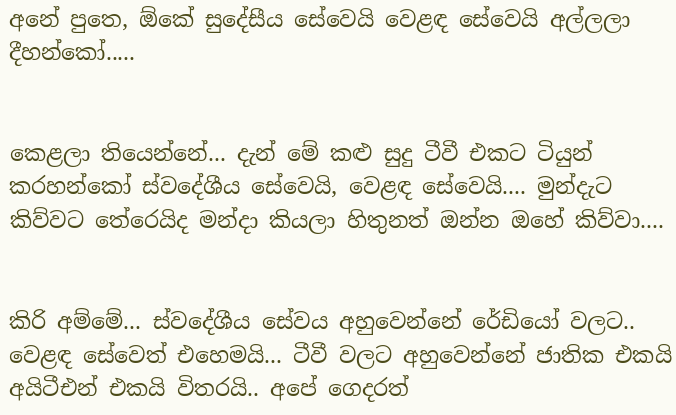අනේ පුතෙ, ඕකේ සුදේසීය සේවෙයි වෙළඳ සේවෙයි අල්ලලා දීහන්කෝ.....


කෙළලා තියෙන්නේ... දැන් මේ කළු සුදු ටීවී එකට ටියුන් කරහන්කෝ ස්වදේශීය සේවෙයි, වෙළඳ සේවෙයි.... මුන්දැට කිව්වට තේරෙයිද මන්දා කියලා හිතුනත් ඔන්න ඔහේ කිව්වා....


කිරි අම්මේ... ස්වදේශීය සේවය අහුවෙන්නේ රේඩියෝ වලට.. වෙළඳ සේවෙත් එහෙමයි... ටීවී වලට අහුවෙන්නේ ජාතික එකයි අයිටීඑන් එකයි විතරයි.. අපේ ගෙදරත්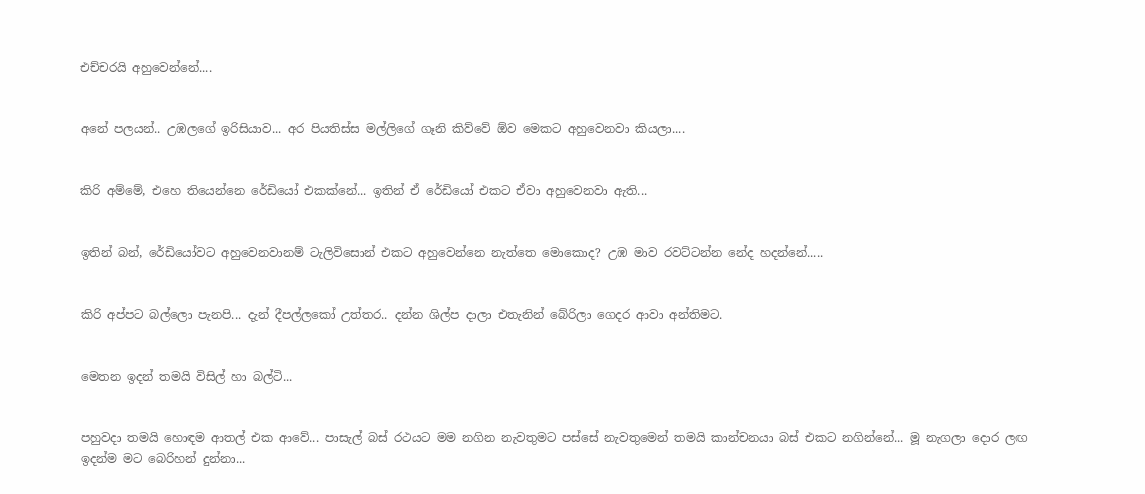එච්චරයි අහුවෙන්නේ....


අනේ පලයන්.. උඹලගේ ඉරිසියාව... අර පියතිස්ස මල්ලිගේ ගෑනි කිව්වේ ඕව මෙකට අහුවෙනවා කියලා....


කිරි අම්මේ, එහෙ තියෙන්නෙ රේඩියෝ එකක්නේ... ඉතින් ඒ රේඩියෝ එකට ඒවා අහුවෙනවා ඇති...


ඉතින් බන්, රේඩියෝවට අහුවෙනවානම් ටැලිවිසොන් එකට අහුවෙන්නෙ නැත්තෙ මොකොද? උඹ මාව රවට්ටන්න නේද හදන්නේ.....


කිරි අප්පට බල්ලො පැනපි... දැන් දීපල්ලකෝ උත්තර.. දන්න ශිල්ප දාලා එතැනින් බේරිලා ගෙදර ආවා අන්තිමට.


මෙතන ඉදන් තමයි විසිල් හා බල්ටි...


පහුවදා තමයි හොඳම ආතල් එක ආවේ... පාසැල් බස් රථයට මම නගින නැවතුමට පස්සේ නැවතුමෙන් තමයි කාන්චනයා බස් එකට නගින්නේ... මූ නැගලා දොර ලඟ ඉදන්ම මට බෙරිහන් දුන්නා...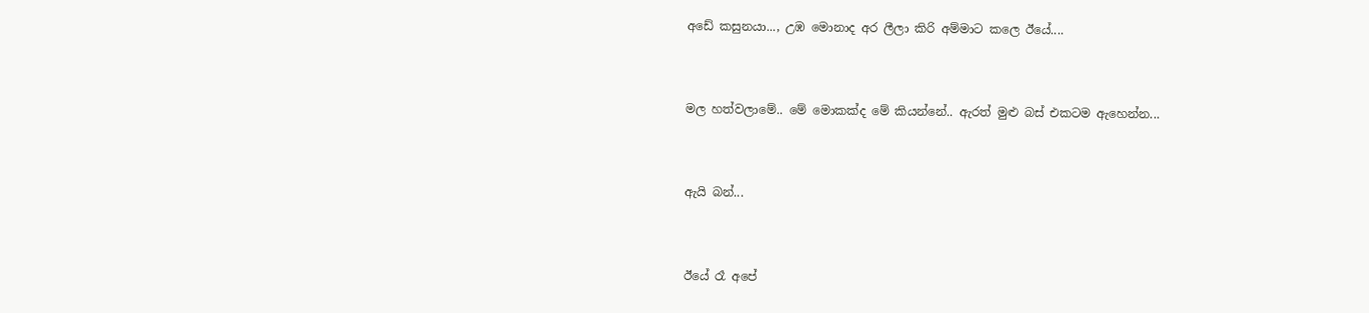අඩේ කසුනයා..., උඹ මොනාද අර ලීලා කිරි අම්මාට කලෙ ඊයේ....


මල හත්වලාමේ.. මේ මොකක්ද මේ කියන්නේ.. ඇරත් මුළු බස් එකටම ඇහෙන්න...


ඇයි බන්...


ඊයේ රෑ අපේ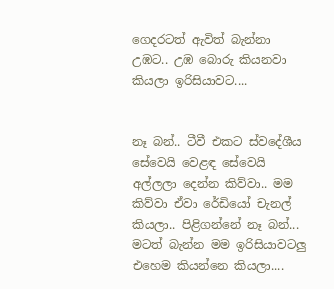ගෙදරටත් ඇවිත් බැන්නා උඹට.. උඹ බොරු කියනවා කියලා ඉරිසියාවට....


නෑ බන්.. ටීවී එකට ස්වදේශීය සේවෙයි වෙළඳ සේවෙයි අල්ලලා දෙන්න කිව්වා.. මම කිව්වා ඒවා රේඩියෝ චැනල් කියලා.. පිළිගන්නේ නෑ බන්... මටත් බැන්න මම ඉරිසියාවටලු එහෙම කියන්නෙ කියලා....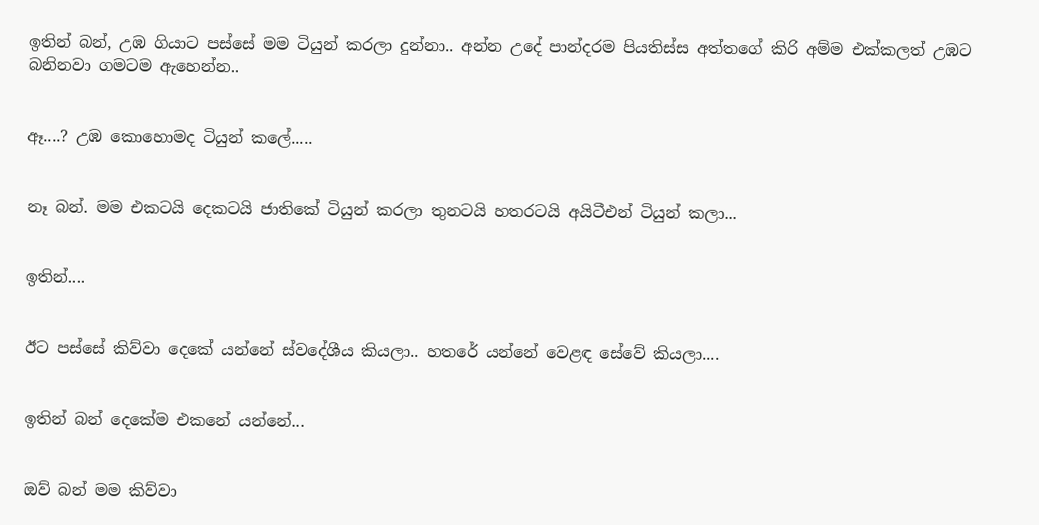ඉතින් බන්, උඹ ගියාට පස්සේ මම ටියුන් කරලා දුන්නා.. අන්න උදේ පාන්දරම පියතිස්ස අත්තගේ කිරි අම්ම එක්කලත් උඹට බනිනවා ගමටම ඇහෙන්න..


ඈ....? උඹ කොහොමද ටියුන් කලේ.....


නෑ බන්. මම එකටයි දෙකටයි ජාතිකේ ටියුන් කරලා තුනටයි හතරටයි අයිටීඑන් ටියුන් කලා...


ඉතින්....


ඊට පස්සේ කිව්වා දෙකේ යන්නේ ස්වදේශීය කියලා.. හතරේ යන්නේ වෙළඳ සේවේ කියලා....


ඉතින් බන් දෙකේම එකනේ යන්නේ...


ඔව් බන් මම කිව්වා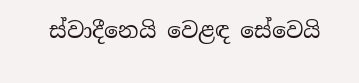ස්වාදීනෙයි වෙළඳ සේවෙයි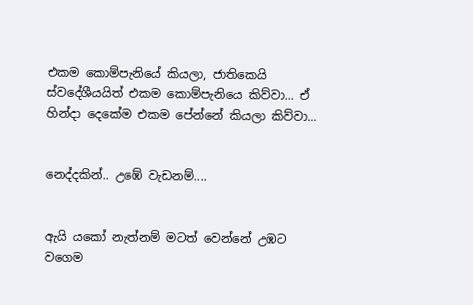එකම කොම්පැනියේ කියලා, ජාතිකෙයි ස්වදේශීයයිත් එකම කොම්පැනියෙ කිව්වා... ඒ හින්දා දෙකේම එකම පේන්නේ කියලා කිව්වා...


නෙද්දකින්.. උඹේ වැඩනම්....


ඇයි යකෝ නැත්නම් මටත් වෙන්නේ උඹට වගෙම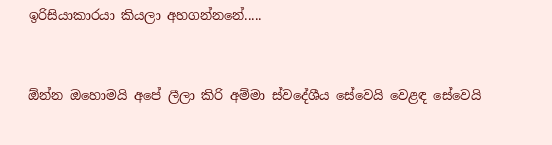ඉරිසියාකාරයා කියලා අහගන්නනේ.....


ඕන්න ඔහොමයි අපේ ලීලා කිරි අම්මා ස්වදේශීය සේවෙයි වෙළඳ සේවෙයි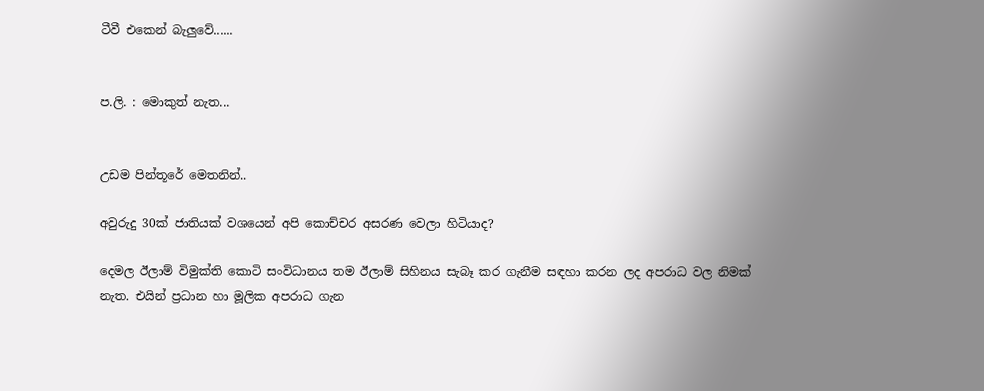ටීවී එකෙන් බැලුවේ......


ප.ලි. : මොකුත් නැත...


උඩම පින්තූරේ මෙතනින්..

අවුරුදු 30ක් ජාතියක් වශයෙන් අපි කොච්චර අසරණ වෙලා හිටියාද?

දෙමල ඊලාම් විමුක්ති කොටි සංවිධානය තම ඊලාම් සිහිනය සැබෑ කර ගැනීම සඳහා කරන ලද අපරාධ වල නිමක් නැත. එයින් ප්‍රධාන හා මූලික අපරාධ ගැන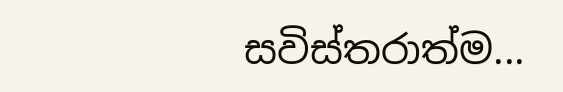සවිස්තරාත්ම...